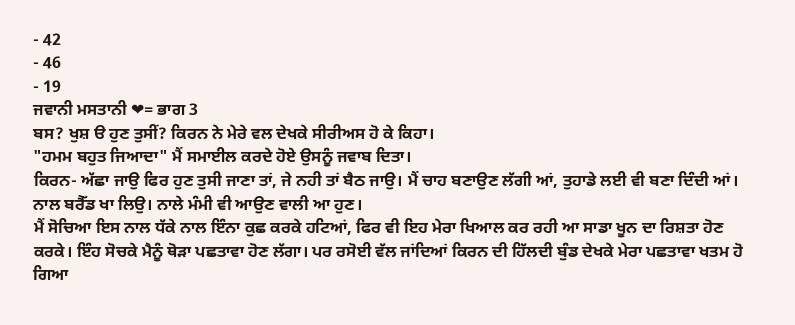- 42
- 46
- 19
ਜਵਾਨੀ ਮਸਤਾਨੀ ❤= ਭਾਗ 3
ਬਸ? ਖੁਸ਼ ੳ ਹੁਣ ਤੁਸੀਂ? ਕਿਰਨ ਨੇ ਮੇਰੇ ਵਲ ਦੇਖਕੇ ਸੀਰੀਅਸ ਹੋ ਕੇ ਕਿਹਾ।
"ਹਮਮ ਬਹੁਤ ਜਿਆਦਾ" ਮੈਂ ਸਮਾਈਲ ਕਰਦੇ ਹੋਏ ਉਸਨੂੰ ਜਵਾਬ ਦਿਤਾ।
ਕਿਰਨ- ਅੱਛਾ ਜਾਉ ਫਿਰ ਹੁਣ ਤੁਸੀ ਜਾਣਾ ਤਾਂ, ਜੇ ਨਹੀ ਤਾਂ ਬੈਠ ਜਾਉ। ਮੈਂ ਚਾਹ ਬਣਾਉਣ ਲੱਗੀ ਆਂ, ਤੁਹਾਡੇ ਲਈ ਵੀ ਬਣਾ ਦਿੰਦੀ ਆਂ। ਨਾਲ ਬਰੈੱਡ ਖਾ ਲਿਉ। ਨਾਲੇ ਮੰਮੀ ਵੀ ਆਉਣ ਵਾਲੀ ਆ ਹੁਣ।
ਮੈਂ ਸੋਚਿਆ ਇਸ ਨਾਲ ਧੱਕੇ ਨਾਲ ਇੰਨਾ ਕੁਛ ਕਰਕੇ ਹਟਿਆਂ, ਫਿਰ ਵੀ ਇਹ ਮੇਰਾ ਖਿਆਲ ਕਰ ਰਹੀ ਆ ਸਾਡਾ ਖੂਨ ਦਾ ਰਿਸ਼ਤਾ ਹੋਣ ਕਰਕੇ। ਇੰਹ ਸੋਚਕੇ ਮੈਨੂੰ ਥੋੜਾ ਪਛਤਾਵਾ ਹੋਣ ਲੱਗਾ। ਪਰ ਰਸੋਈ ਵੱਲ ਜਾਂਦਿਆਂ ਕਿਰਨ ਦੀ ਹਿੱਲਦੀ ਬੁੰਡ ਦੇਖਕੇ ਮੇਰਾ ਪਛਤਾਵਾ ਖਤਮ ਹੋ ਗਿਆ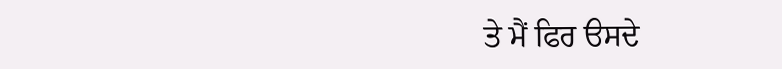ਤੇ ਮੈਂ ਫਿਰ ੳਸਦੇ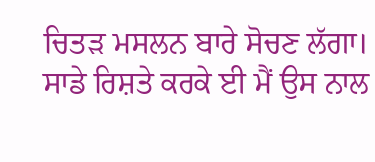ਚਿਤੜ ਮਸਲਨ ਬਾਰੇ ਸੋਚਣ ਲੱਗਾ।
ਸਾਡੇ ਰਿਸ਼ਤੇ ਕਰਕੇ ਈ ਮੈਂ ਉਸ ਨਾਲ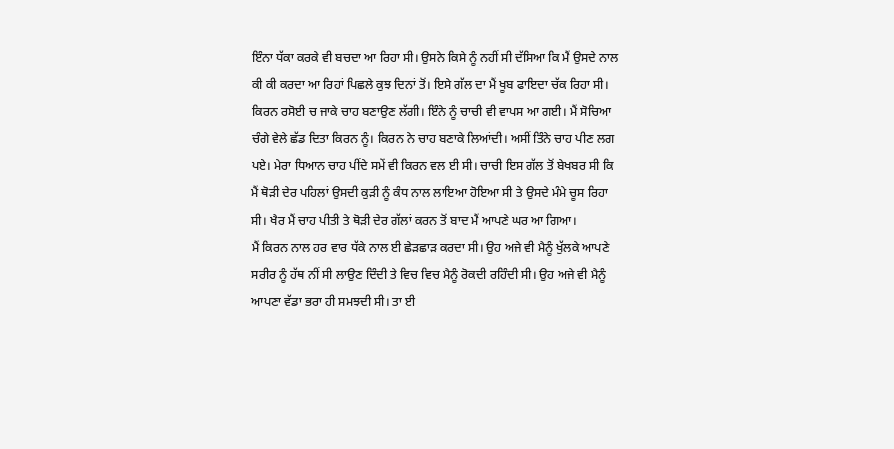ਇੰਨਾ ਧੱਕਾ ਕਰਕੇ ਵੀ ਬਚਦਾ ਆ ਰਿਹਾ ਸੀ। ਉਸਨੇ ਕਿਸੇ ਨੂੰ ਨਹੀਂ ਸੀ ਦੱਸਿਆ ਕਿ ਮੈਂ ਉਸਦੇ ਨਾਲ ਕੀ ਕੀ ਕਰਦਾ ਆ ਰਿਹਾਂ ਪਿਛਲੇ ਕੁਝ ਦਿਨਾਂ ਤੋਂ। ਇਸੇ ਗੱਲ ਦਾ ਮੈਂ ਖੂਬ ਫਾਇਦਾ ਚੱਕ ਰਿਹਾ ਸੀ।
ਕਿਰਨ ਰਸੋਈ ਚ ਜਾਕੇ ਚਾਹ ਬਣਾਉਣ ਲੱਗੀ। ਇੰਨੇ ਨੂੰ ਚਾਚੀ ਵੀ ਵਾਪਸ ਆ ਗਈ। ਮੈਂ ਸੋਚਿਆ ਚੰਗੇ ਵੇਲੇ ਛੱਡ ਦਿਤਾ ਕਿਰਨ ਨੂੰ। ਕਿਰਨ ਨੇ ਚਾਹ ਬਣਾਕੇ ਲਿਆਂਦੀ। ਅਸੀਂ ਤਿੰਨੇ ਚਾਹ ਪੀਣ ਲਗ ਪਏ। ਮੇਰਾ ਧਿਆਨ ਚਾਹ ਪੀਂਦੇ ਸਮੇਂ ਵੀ ਕਿਰਨ ਵਲ ਈ ਸੀ। ਚਾਚੀ ਇਸ ਗੱਲ ਤੋਂ ਬੇਖਬਰ ਸੀ ਕਿ ਮੈਂ ਥੋੜੀ ਦੇਰ ਪਹਿਲਾਂ ਉਸਦੀ ਕੁੜੀ ਨੂੰ ਕੰਧ ਨਾਲ ਲਾਇਆ ਹੋਇਆ ਸੀ ਤੇ ਉਸਦੇ ਮੰਮੇ ਚੂਸ ਰਿਹਾ ਸੀ। ਖੈਰ ਮੈਂ ਚਾਹ ਪੀਤੀ ਤੇ ਥੋੜੀ ਦੇਰ ਗੱਲਾਂ ਕਰਨ ਤੋਂ ਬਾਦ ਮੈਂ ਆਪਣੇ ਘਰ ਆ ਗਿਆ।
ਮੈਂ ਕਿਰਨ ਨਾਲ ਹਰ ਵਾਰ ਧੱਕੇ ਨਾਲ ਈ ਛੇੜਛਾੜ ਕਰਦਾ ਸੀ। ਉਹ ਅਜੇ ਵੀ ਮੈਨੂੰ ਖੁੱਲਕੇ ਆਪਣੇ ਸਰੀਰ ਨੂੰ ਹੱਥ ਨੀਂ ਸੀ ਲਾਉਣ ਦਿੰਦੀ ਤੇ ਵਿਚ ਵਿਚ ਮੈਨੂੰ ਰੋਕਦੀ ਰਹਿੰਦੀ ਸੀ। ਉਹ ਅਜੇ ਵੀ ਮੈਨੂੰ ਆਪਣਾ ਵੱਡਾ ਭਰਾ ਹੀ ਸਮਝਦੀ ਸੀ। ਤਾ ਈ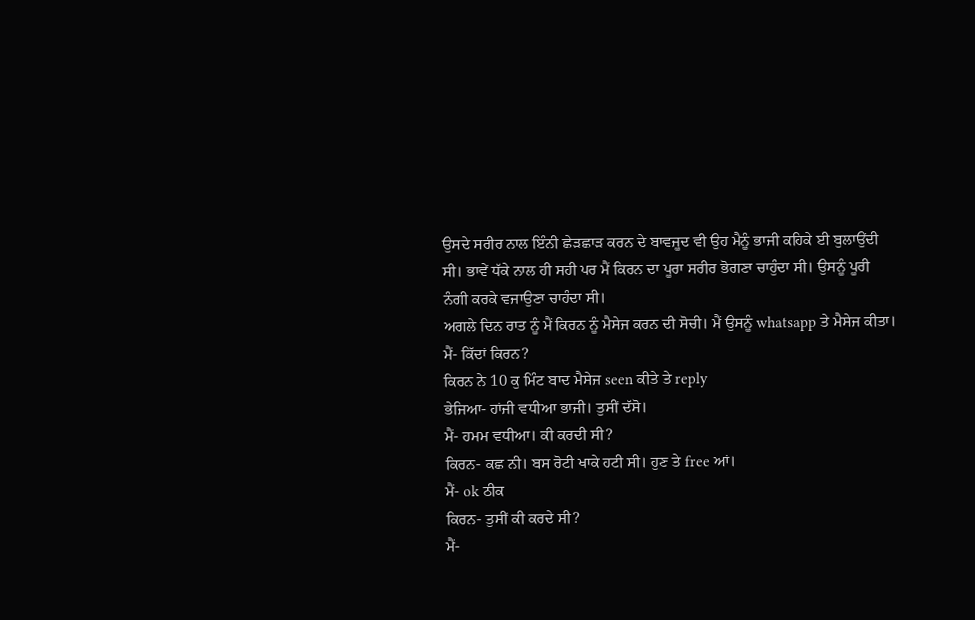ਉਸਦੇ ਸਰੀਰ ਨਾਲ ਇੰਨੀ ਛੇੜਛਾੜ ਕਰਨ ਦੇ ਬਾਵਜੂਦ ਵੀ ਉਹ ਮੈਨੂੰ ਭਾਜੀ ਕਹਿਕੇ ਈ ਬੁਲਾਉਂਦੀ ਸੀ। ਭਾਵੇਂ ਧੱਕੇ ਨਾਲ ਹੀ ਸਹੀ ਪਰ ਮੈਂ ਕਿਰਨ ਦਾ ਪੂਰਾ ਸਰੀਰ ਭੋਗਣਾ ਚਾਹੁੰਦਾ ਸੀ। ਉਸਨੂੰ ਪੂਰੀ ਨੰਗੀ ਕਰਕੇ ਵਜਾਉਣਾ ਚਾਹੰਦਾ ਸੀ।
ਅਗਲੇ ਦਿਨ ਰਾਤ ਨੂੰ ਮੈਂ ਕਿਰਨ ਨੂੰ ਮੈਸੇਜ ਕਰਨ ਦੀ ਸੋਚੀ। ਮੈਂ ਉਸਨੂੰ whatsapp ਤੇ ਮੈਸੇਜ ਕੀਤਾ।
ਮੈਂ- ਕਿੱਦਾਂ ਕਿਰਨ?
ਕਿਰਨ ਨੇ 10 ਕੁ ਮਿੰਟ ਬਾਦ ਮੈਸੇਜ seen ਕੀਤੇ ਤੇ reply
ਭੇਜਿਆ- ਹਾਂਜੀ ਵਧੀਆ ਭਾਜੀ। ਤੁਸੀਂ ਦੱਸੋ।
ਮੈਂ- ਹਮਮ ਵਧੀਆ। ਕੀ ਕਰਦੀ ਸੀ?
ਕਿਰਨ- ਕਛ ਨੀ। ਬਸ ਰੋਟੀ ਖਾਕੇ ਹਟੀ ਸੀ। ਹੁਣ ਤੇ free ਆਂ।
ਮੈਂ- ok ਠੀਕ
ਕਿਰਨ- ਤੁਸੀਂ ਕੀ ਕਰਦੇ ਸੀ?
ਮੈਂ-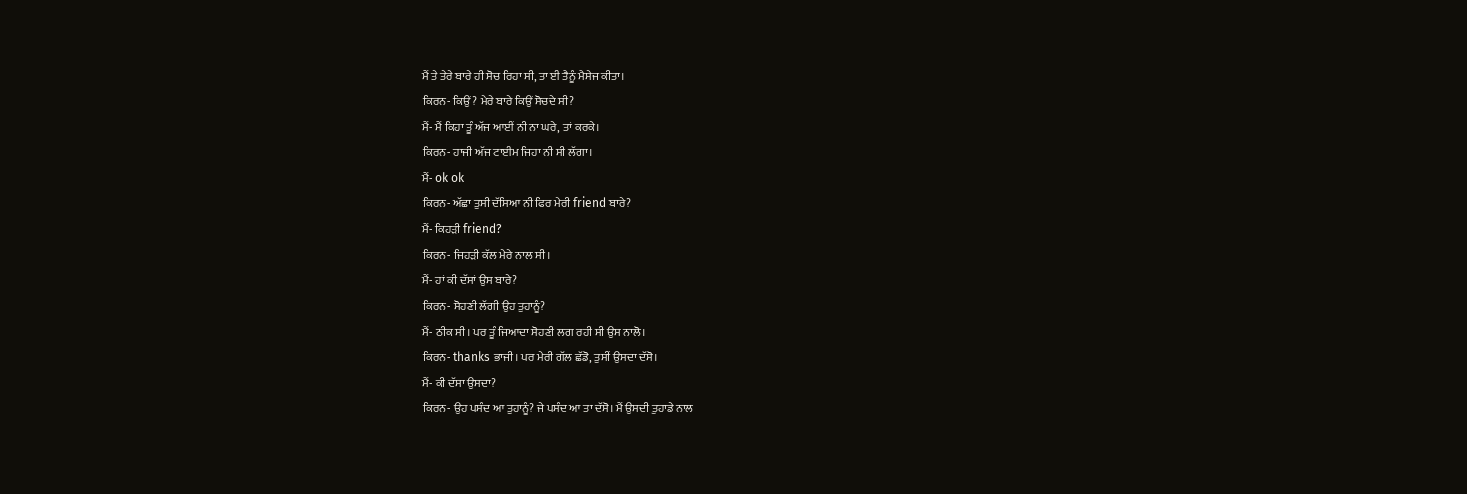ਮੈਂ ਤੇ ਤੇਰੇ ਬਾਰੇ ਹੀ ਸੋਚ ਰਿਹਾ ਸੀ, ਤਾ ਈ ਤੈਨੂੰ ਮੈਸੇਜ ਕੀਤਾ।
ਕਿਰਨ- ਕਿਉਂ? ਮੇਰੇ ਬਾਰੇ ਕਿਉਂ ਸੋਚਦੇ ਸੀ?
ਮੈਂ- ਮੈਂ ਕਿਹਾ ਤੂੰ ਅੱਜ ਆਈਂ ਨੀ ਨਾ ਘਰੇ, ਤਾਂ ਕਰਕੇ।
ਕਿਰਨ- ਹਾਜੀ ਅੱਜ ਟਾਈਮ ਜਿਹਾ ਨੀ ਸੀ ਲੱਗਾ।
ਮੈਂ- ok ok
ਕਿਰਨ- ਅੱਛਾ ਤੁਸੀ ਦੱਸਿਆ ਨੀ ਫਿਰ ਮੇਰੀ friend ਬਾਰੇ?
ਮੈਂ- ਕਿਹੜੀ friend?
ਕਿਰਨ- ਜਿਹੜੀ ਕੱਲ ਮੇਰੇ ਨਾਲ ਸੀ।
ਮੈਂ- ਹਾਂ ਕੀ ਦੱਸਾਂ ਉਸ ਬਾਰੇ?
ਕਿਰਨ- ਸੋਹਣੀ ਲੱਗੀ ਉਹ ਤੁਹਾਨੂੰ?
ਮੈਂ- ਠੀਕ ਸੀ। ਪਰ ਤੂੰ ਜਿਆਦਾ ਸੋਹਣੀ ਲਗ ਰਹੀ ਸੀ ਉਸ ਨਾਲੋ।
ਕਿਰਨ- thanks ਭਾਜੀ। ਪਰ ਮੇਰੀ ਗੱਲ ਛੱਡੋ, ਤੁਸੀਂ ਉਸਦਾ ਦੱਸੋ।
ਮੈਂ- ਕੀ ਦੱਸਾ ਉਸਦਾ?
ਕਿਰਨ- ਉਹ ਪਸੰਦ ਆ ਤੁਹਾਨੂੰ? ਜੇ ਪਸੰਦ ਆ ਤਾ ਦੱਸੋ। ਮੈਂ ਉਸਦੀ ਤੁਹਾਡੇ ਨਾਲ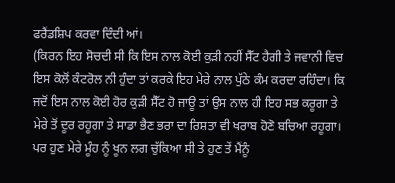ਫਰੈਂਡਸ਼ਿਪ ਕਰਵਾ ਦਿੰਦੀ ਆਂ।
(ਕਿਰਨ ਇਹ ਸੋਚਦੀ ਸੀ ਕਿ ਇਸ ਨਾਲ ਕੋਈ ਕੁੜੀ ਨਹੀਂ ਸੈੱਟ ਹੈਗੀ ਤੇ ਜਵਾਨੀ ਵਿਚ ਇਸ ਕੋਲੋਂ ਕੰਟਰੋਲ ਨੀ ਹੁੰਦਾ ਤਾਂ ਕਰਕੇ ਇਹ ਮੇਰੇ ਨਾਲ ਪੁੱਠੇ ਕੰਮ ਕਰਦਾ ਰਹਿੰਦਾ। ਕਿ ਜਦੋਂ ਇਸ ਨਾਲ ਕੋਈ ਹੋਰ ਕੁੜੀ ਸੈੱਟ ਹੋ ਜਾਊ ਤਾਂ ਉਸ ਨਾਲ ਹੀ ਇਹ ਸਭ ਕਰੂਗਾ ਤੇ ਮੇਰੇ ਤੋਂ ਦੂਰ ਰਹੂਗਾ ਤੇ ਸਾਡਾ ਭੈਣ ਭਰਾ ਦਾ ਰਿਸ਼ਤਾ ਵੀ ਖਰਾਬ ਹੋਣੋ ਬਚਿਆ ਰਹੂਗਾ। ਪਰ ਹੁਣ ਮੇਰੇ ਮੂੰਹ ਨੂੰ ਖੂਨ ਲਗ ਚੁੱਕਿਆ ਸੀ ਤੇ ਹੁਣ ਤੇਂ ਮੈਂਨੂੰ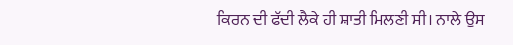ਕਿਰਨ ਦੀ ਫੱਦੀ ਲੈਕੇ ਹੀ ਸ਼ਾਤੀ ਮਿਲਣੀ ਸੀ। ਨਾਲੇ ਉਸ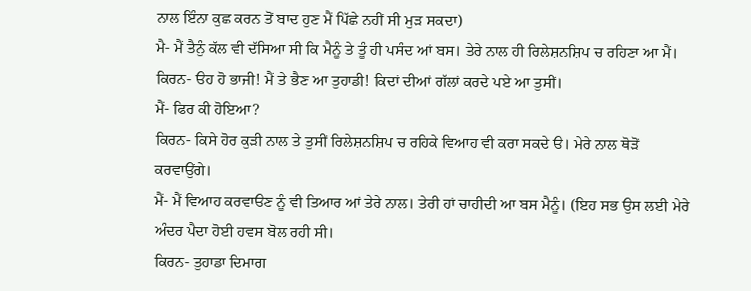ਨਾਲ ਇੰਨਾ ਕੁਛ ਕਰਨ ਤੋਂ ਬਾਦ ਹੁਣ ਮੈਂ ਪਿੱਛੇ ਨਹੀਂ ਸੀ ਮੁੜ ਸਕਦਾ)
ਮੈ- ਮੈਂ ਤੈਨੁੰ ਕੱਲ ਵੀ ਦੱਸਿਆ ਸੀ ਕਿ ਮੈਨੂੰ ਤੇ ਤੂੰ ਹੀ ਪਸੰਦ ਆਂ ਬਸ। ਤੇਰੇ ਨਾਲ ਹੀ ਰਿਲੇਸ਼ਨਸ਼ਿਪ ਚ ਰਹਿਣਾ ਆ ਮੈਂ।
ਕਿਰਨ- ੳਹ ਹੋ ਭਾਜੀ! ਮੈਂ ਤੇ ਭੈਣ ਆ ਤੁਹਾਡੀ! ਕਿਦਾਂ ਦੀਆਂ ਗੱਲਾਂ ਕਰਦੇ ਪਏ ਆ ਤੁਸੀਂ।
ਮੈਂ- ਫਿਰ ਕੀ ਹੋਇਆ?
ਕਿਰਨ- ਕਿਸੇ ਹੋਰ ਕੁੜੀ ਨਾਲ ਤੇ ਤੁਸੀਂ ਰਿਲੇਸ਼ਨਸ਼ਿਪ ਚ ਰਹਿਕੇ ਵਿਆਹ ਵੀ ਕਰਾ ਸਕਦੇ ੳ। ਮੇਰੇ ਨਾਲ ਥੋੜੋਂ ਕਰਵਾਉਂਗੇ।
ਮੈਂ- ਮੈਂ ਵਿਆਹ ਕਰਵਾੳਣ ਨੂੰ ਵੀ ਤਿਆਰ ਆਂ ਤੇਰੇ ਨਾਲ। ਤੇਰੀ ਹਾਂ ਚਾਹੀਦੀ ਆ ਬਸ ਮੈਨੂੰ। (ਇਹ ਸਭ ਉਸ ਲਈ ਮੇਰੇ ਅੰਦਰ ਪੈਦਾ ਹੋਈ ਹਵਸ ਬੋਲ ਰਹੀ ਸੀ।
ਕਿਰਨ- ਤੁਹਾਡਾ ਦਿਮਾਗ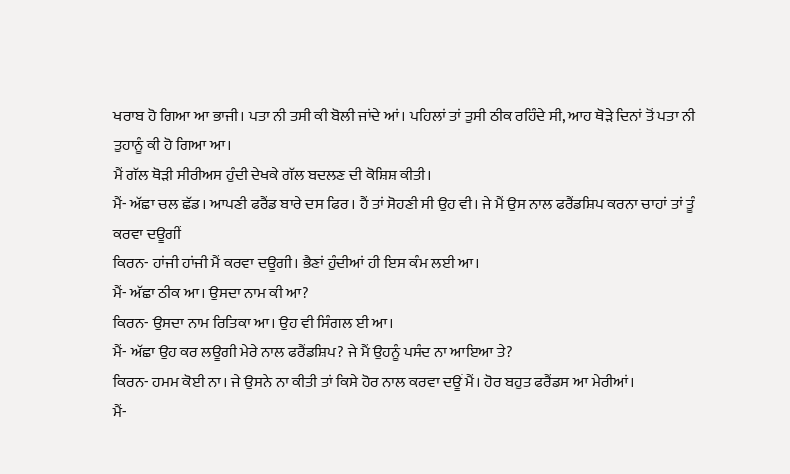ਖਰਾਬ ਹੋ ਗਿਆ ਆ ਭਾਜੀ। ਪਤਾ ਨੀ ਤਸੀ ਕੀ ਬੋਲੀ ਜਾਂਦੇ ਆਂ। ਪਹਿਲਾਂ ਤਾਂ ਤੁਸੀ ਠੀਕ ਰਹਿੰਦੇ ਸੀ, ਆਹ ਥੋੜੇ ਦਿਨਾਂ ਤੋਂ ਪਤਾ ਨੀ ਤੁਹਾਨੂੰ ਕੀ ਹੋ ਗਿਆ ਆ।
ਮੈਂ ਗੱਲ ਥੋੜੀ ਸੀਰੀਅਸ ਹੁੰਦੀ ਦੇਖਕੇ ਗੱਲ ਬਦਲਣ ਦੀ ਕੋਸ਼ਿਸ਼ ਕੀਤੀ।
ਮੈਂ- ਅੱਛਾ ਚਲ ਛੱਡ। ਆਪਣੀ ਫਰੈਂਡ ਬਾਰੇ ਦਸ ਫਿਰ। ਹੈਂ ਤਾਂ ਸੋਹਣੀ ਸੀ ਉਹ ਵੀ। ਜੇ ਮੈਂ ਉਸ ਨਾਲ ਫਰੈਂਡਸ਼ਿਪ ਕਰਨਾ ਚਾਹਾਂ ਤਾਂ ਤੂੰ ਕਰਵਾ ਦਊਗੀਂ
ਕਿਰਨ- ਹਾਂਜੀ ਹਾਂਜੀ ਮੈਂ ਕਰਵਾ ਦਊਗੀ। ਭੈਣਾਂ ਹੁੰਦੀਆਂ ਹੀ ਇਸ ਕੰਮ ਲਈ ਆ।
ਮੈਂ- ਅੱਛਾ ਠੀਕ ਆ। ਉਸਦਾ ਨਾਮ ਕੀ ਆ?
ਕਿਰਨ- ਉਸਦਾ ਨਾਮ ਰਿਤਿਕਾ ਆ। ਉਹ ਵੀ ਸਿੰਗਲ ਈ ਆ।
ਮੈਂ- ਅੱਛਾ ਉਹ ਕਰ ਲਊਗੀ ਮੇਰੇ ਨਾਲ ਫਰੈਂਡਸ਼ਿਪ? ਜੇ ਮੈਂ ਉਹਨੂੰ ਪਸੰਦ ਨਾ ਆਇਆ ਤੇ?
ਕਿਰਨ- ਹਮਮ ਕੋਈ ਨਾ। ਜੇ ਉਸਨੇ ਨਾ ਕੀਤੀ ਤਾਂ ਕਿਸੇ ਹੋਰ ਨਾਲ ਕਰਵਾ ਦਊਂ ਮੈਂ। ਹੋਰ ਬਹੁਤ ਫਰੈਂਡਸ ਆ ਮੇਰੀਆਂ।
ਮੈਂ-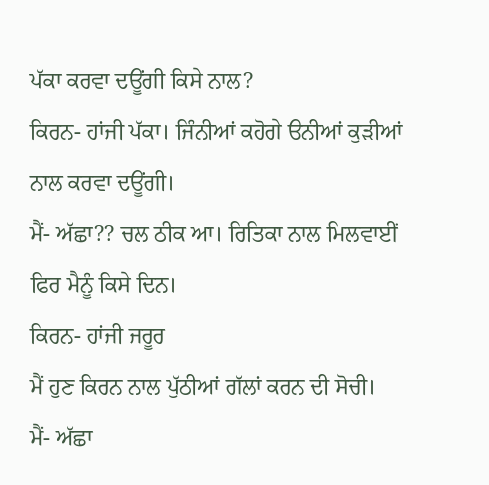ਪੱਕਾ ਕਰਵਾ ਦਊਂਗੀ ਕਿਸੇ ਨਾਲ?
ਕਿਰਨ- ਹਾਂਜੀ ਪੱਕਾ। ਜਿੰਨੀਆਂ ਕਹੋਗੇ ੳਨੀਆਂ ਕੁੜੀਆਂ ਨਾਲ ਕਰਵਾ ਦਊਂਗੀ।
ਮੈਂ- ਅੱਛਾ?? ਚਲ ਠੀਕ ਆ। ਰਿਤਿਕਾ ਨਾਲ ਮਿਲਵਾਈਂ ਫਿਰ ਮੈਨੂੰ ਕਿਸੇ ਦਿਨ।
ਕਿਰਨ- ਹਾਂਜੀ ਜਰੂਰ
ਮੈਂ ਹੁਣ ਕਿਰਨ ਨਾਲ ਪੁੱਠੀਆਂ ਗੱਲਾਂ ਕਰਨ ਦੀ ਸੋਚੀ।
ਮੈਂ- ਅੱਛਾ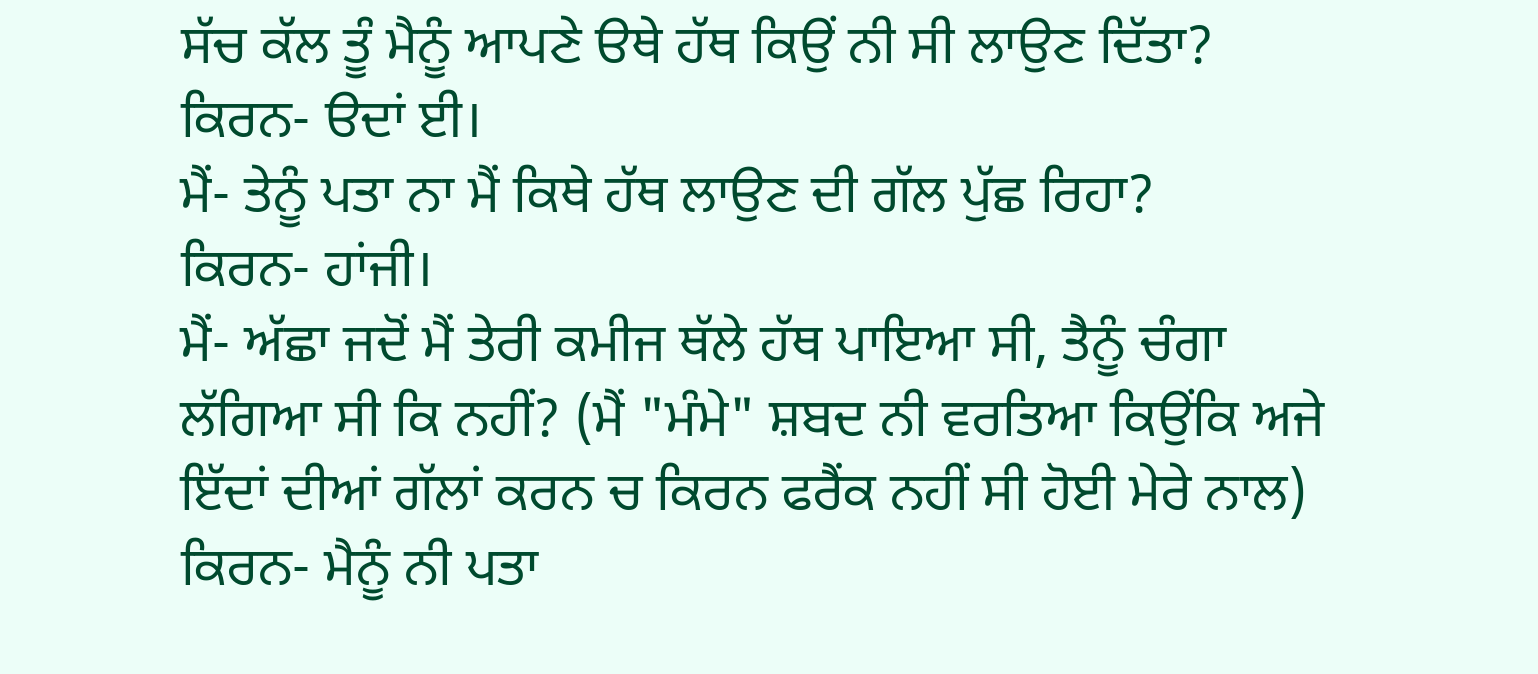ਸੱਚ ਕੱਲ ਤੂੰ ਮੈਨੂੰ ਆਪਣੇ ੳਥੇ ਹੱਥ ਕਿਉਂ ਨੀ ਸੀ ਲਾਉਣ ਦਿੱਤਾ?
ਕਿਰਨ- ੳਦਾਂ ਈ।
ਮੈਂ- ਤੇਨੂੰ ਪਤਾ ਨਾ ਮੈਂ ਕਿਥੇ ਹੱਥ ਲਾਉਣ ਦੀ ਗੱਲ ਪੁੱਛ ਰਿਹਾ?
ਕਿਰਨ- ਹਾਂਜੀ।
ਮੈਂ- ਅੱਛਾ ਜਦੋਂ ਮੈਂ ਤੇਰੀ ਕਮੀਜ ਥੱਲੇ ਹੱਥ ਪਾਇਆ ਸੀ, ਤੈਨੂੰ ਚੰਗਾ ਲੱਗਿਆ ਸੀ ਕਿ ਨਹੀਂ? (ਮੈਂ "ਮੰਮੇ" ਸ਼ਬਦ ਨੀ ਵਰਤਿਆ ਕਿਉਂਕਿ ਅਜੇ ਇੱਦਾਂ ਦੀਆਂ ਗੱਲਾਂ ਕਰਨ ਚ ਕਿਰਨ ਫਰੈਂਕ ਨਹੀਂ ਸੀ ਹੋਈ ਮੇਰੇ ਨਾਲ)
ਕਿਰਨ- ਮੈਨੂੰ ਨੀ ਪਤਾ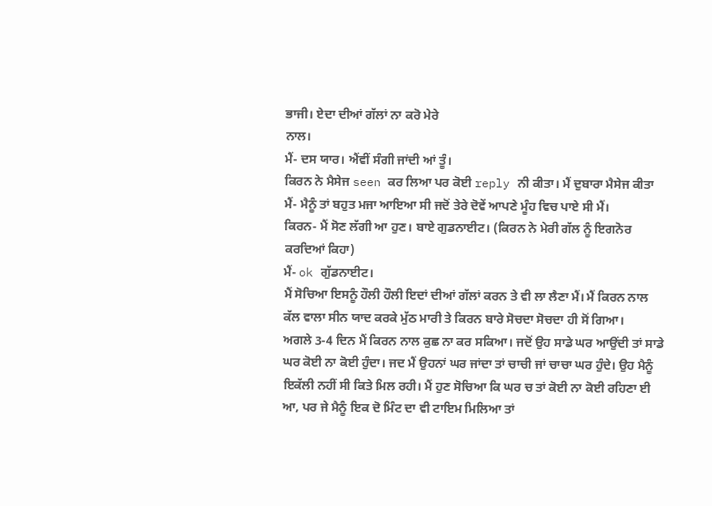ਭਾਜੀ। ਏਦਾ ਦੀਆਂ ਗੱਲਾਂ ਨਾ ਕਰੋ ਮੇਰੇ
ਨਾਲ।
ਮੈਂ- ਦਸ ਯਾਰ। ਐਂਵੀਂ ਸੰਗੀ ਜਾਂਦੀ ਆਂ ਤੂੰ।
ਕਿਰਨ ਨੇ ਮੈਸੇਜ seen ਕਰ ਲਿਆ ਪਰ ਕੋਈ reply ਨੀ ਕੀਤਾ। ਮੈਂ ਦੁਬਾਰਾ ਮੈਸੇਜ ਕੀਤਾ
ਮੈਂ- ਮੈਨੂੰ ਤਾਂ ਬਹੁਤ ਮਜਾ ਆਇਆ ਸੀ ਜਦੋਂ ਤੇਰੇ ਦੋਵੇਂ ਆਪਣੇ ਮੂੰਹ ਵਿਚ ਪਾਏ ਸੀ ਮੈਂ।
ਕਿਰਨ- ਮੈਂ ਸੋਣ ਲੱਗੀ ਆ ਹੁਣ। ਬਾਏ ਗੁਡਨਾਈਟ। (ਕਿਰਨ ਨੇ ਮੇਰੀ ਗੱਲ ਨੂੰ ਇਗਨੋਰ ਕਰਦਿਆਂ ਕਿਹਾ)
ਮੈਂ- ok ਗੁੱਡਨਾਈਟ।
ਮੈਂ ਸੋਚਿਆ ਇਸਨੂੰ ਹੌਲੀ ਹੌਲੀ ਇਦਾਂ ਦੀਆਂ ਗੱਲਾਂ ਕਰਨ ਤੇ ਵੀ ਲਾ ਲੈਣਾ ਮੈਂ। ਮੈਂ ਕਿਰਨ ਨਾਲ ਕੱਲ ਵਾਲਾ ਸੀਨ ਯਾਦ ਕਰਕੇ ਮੁੱਠ ਮਾਰੀ ਤੇ ਕਿਰਨ ਬਾਰੇ ਸੋਚਦਾ ਸੋਚਦਾ ਹੀ ਸੋਂ ਗਿਆ।
ਅਗਲੇ 3-4 ਦਿਨ ਮੈਂ ਕਿਰਨ ਨਾਲ ਕੁਛ ਨਾ ਕਰ ਸਕਿਆ। ਜਦੋਂ ਉਹ ਸਾਡੇ ਘਰ ਆਉਂਦੀ ਤਾਂ ਸਾਡੇ ਘਰ ਕੋਈ ਨਾ ਕੋਈ ਹੁੰਦਾ। ਜਦ ਮੈਂ ਉਹਨਾਂ ਘਰ ਜਾਂਦਾ ਤਾਂ ਚਾਚੀ ਜਾਂ ਚਾਚਾ ਘਰ ਹੁੰਦੇ। ਉਹ ਮੈਨੂੰ ਇਕੱਲੀ ਨਹੀਂ ਸੀ ਕਿਤੇ ਮਿਲ ਰਹੀ। ਮੈਂ ਹੁਣ ਸੋਚਿਆ ਕਿ ਘਰ ਚ ਤਾਂ ਕੋਈ ਨਾ ਕੋਈ ਰਹਿਣਾ ਈ ਆ, ਪਰ ਜੇ ਮੈਨੂੰ ਇਕ ਦੋ ਮਿੰਟ ਦਾ ਵੀ ਟਾਇਮ ਮਿਲਿਆ ਤਾਂ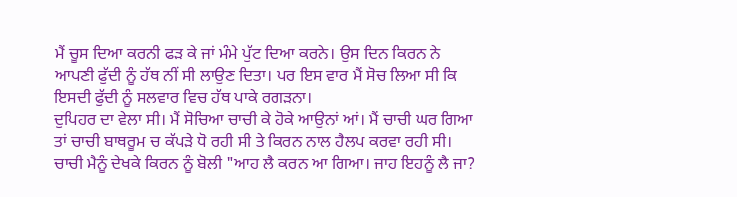ਮੈਂ ਚੂਸ ਦਿਆ ਕਰਨੀ ਫੜ ਕੇ ਜਾਂ ਮੰਮੇ ਪੁੱਟ ਦਿਆ ਕਰਨੇ। ਉਸ ਦਿਨ ਕਿਰਨ ਨੇ ਆਪਣੀ ਫੁੱਦੀ ਨੂੰ ਹੱਥ ਨੀਂ ਸੀ ਲਾਉਣ ਦਿਤਾ। ਪਰ ਇਸ ਵਾਰ ਮੈਂ ਸੋਚ ਲਿਆ ਸੀ ਕਿ ਇਸਦੀ ਫੁੱਦੀ ਨੂੰ ਸਲਵਾਰ ਵਿਚ ਹੱਥ ਪਾਕੇ ਰਗੜਨਾ।
ਦੁਪਿਹਰ ਦਾ ਵੇਲਾ ਸੀ। ਮੈਂ ਸੋਚਿਆ ਚਾਚੀ ਕੇ ਹੋਕੇ ਆਉਨਾਂ ਆਂ। ਮੈਂ ਚਾਚੀ ਘਰ ਗਿਆ ਤਾਂ ਚਾਚੀ ਬਾਥਰੂਮ ਚ ਕੱਪੜੇ ਧੋ ਰਹੀ ਸੀ ਤੇ ਕਿਰਨ ਨਾਲ ਹੈਲਪ ਕਰਵਾ ਰਹੀ ਸੀ।
ਚਾਚੀ ਮੈਨੂੰ ਦੇਖਕੇ ਕਿਰਨ ਨੂੰ ਬੋਲੀ "ਆਹ ਲੈ ਕਰਨ ਆ ਗਿਆ। ਜਾਹ ਇਹਨੂੰ ਲੈ ਜਾ?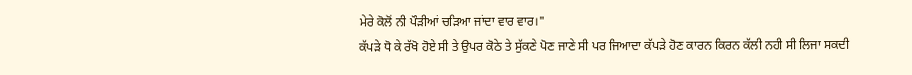ਮੇਰੇ ਕੋਲੋਂ ਨੀ ਪੌੜੀਆਂ ਚੜਿਆ ਜਾਂਦਾ ਵਾਰ ਵਾਰ।"
ਕੱਪੜੇ ਧੋ ਕੇ ਰੱਖੋ ਹੋਏ ਸੀ ਤੇ ਉਪਰ ਕੋਠੇ ਤੇ ਸੁੱਕਣੇ ਪੋਣ ਜਾਣੇ ਸੀ ਪਰ ਜਿਆਦਾ ਕੱਪੜੇ ਹੋਣ ਕਾਰਨ ਕਿਰਨ ਕੱਲੀ ਨਹੀ ਸੀ ਲਿਜਾ ਸਕਦੀ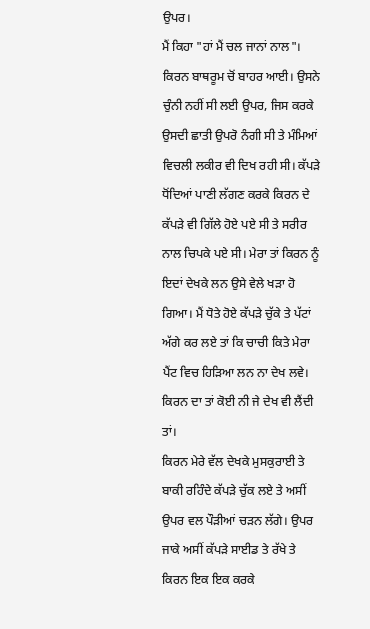ਉਪਰ।
ਮੈਂ ਕਿਹਾ "ਹਾਂ ਮੈਂ ਚਲ ਜਾਨਾਂ ਨਾਲ"।
ਕਿਰਨ ਬਾਥਰੂਮ ਚੋਂ ਬਾਹਰ ਆਈ। ਉਸਨੇ ਚੁੰਨੀ ਨਹੀਂ ਸੀ ਲਈ ਉਪਰ, ਜਿਸ ਕਰਕੇ ਉਸਦੀ ਛਾਤੀ ਉਪਰੋ ਨੰਗੀ ਸੀ ਤੇ ਮੰਮਿਆਂ ਵਿਚਲੀ ਲਕੀਰ ਵੀ ਦਿਖ ਰਹੀ ਸੀ। ਕੱਪੜੇ ਧੋਂਦਿਆਂ ਪਾਣੀ ਲੱਗਣ ਕਰਕੇ ਕਿਰਨ ਦੇ ਕੱਪੜੇ ਵੀ ਗਿੱਲੇ ਹੋਏ ਪਏ ਸੀ ਤੇ ਸਰੀਰ ਨਾਲ ਚਿਪਕੇ ਪਏ ਸੀ। ਮੇਰਾ ਤਾਂ ਕਿਰਨ ਨੂੰ ਇਦਾਂ ਦੇਖਕੇ ਲਨ ਉਸੇ ਵੇਲੇ ਖੜਾ ਹੋ ਗਿਆ। ਮੈਂ ਧੋਤੇ ਹੋਏ ਕੱਪੜੇ ਚੁੱਕੇ ਤੇ ਪੱਟਾਂ ਅੱਗੇ ਕਰ ਲਏ ਤਾਂ ਕਿ ਚਾਚੀ ਕਿਤੇ ਮੇਰਾ ਪੈਂਟ ਵਿਚ ਹਿੜਿਆ ਲਨ ਨਾ ਦੇਖ ਲਵੇ। ਕਿਰਨ ਦਾ ਤਾਂ ਕੋਈ ਨੀ ਜੇ ਦੇਖ ਵੀ ਲੈਂਦੀ ਤਾਂ।
ਕਿਰਨ ਮੇਰੇ ਵੱਲ ਦੇਖਕੇ ਮੁਸਕੁਰਾਈ ਤੇ ਬਾਕੀ ਰਹਿੰਦੇ ਕੱਪੜੇ ਚੁੱਕ ਲਏ ਤੇ ਅਸੀਂ ਉਪਰ ਵਲ ਪੌੜੀਆਂ ਚੜਨ ਲੱਗੇ। ਉਪਰ ਜਾਕੇ ਅਸੀਂ ਕੱਪੜੇ ਸਾਈਡ ਤੇ ਰੱਖੇ ਤੇ ਕਿਰਨ ਇਕ ਇਕ ਕਰਕੇ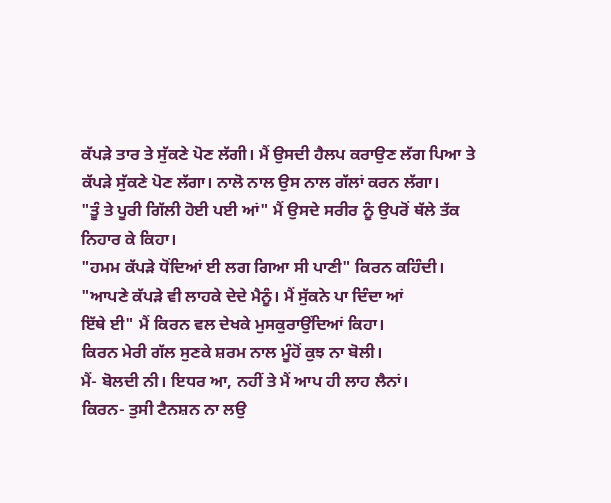ਕੱਪੜੇ ਤਾਰ ਤੇ ਸੁੱਕਣੇ ਪੋਣ ਲੱਗੀ। ਮੈਂ ਉਸਦੀ ਹੈਲਪ ਕਰਾਉਣ ਲੱਗ ਪਿਆ ਤੇ ਕੱਪੜੇ ਸੁੱਕਣੇ ਪੋਣ ਲੱਗਾ। ਨਾਲੋ ਨਾਲ ਉਸ ਨਾਲ ਗੱਲਾਂ ਕਰਨ ਲੱਗਾ।
"ਤੂੰ ਤੇ ਪੂਰੀ ਗਿੱਲੀ ਹੋਈ ਪਈ ਆਂ" ਮੈਂ ਉਸਦੇ ਸਰੀਰ ਨੂੰ ਉਪਰੋਂ ਥੱਲੇ ਤੱਕ ਨਿਹਾਰ ਕੇ ਕਿਹਾ।
"ਹਮਮ ਕੱਪੜੇ ਧੋਂਦਿਆਂ ਈ ਲਗ ਗਿਆ ਸੀ ਪਾਣੀ" ਕਿਰਨ ਕਹਿੰਦੀ।
"ਆਪਣੇ ਕੱਪੜੇ ਵੀ ਲਾਹਕੇ ਦੇਦੇ ਮੈਨੂੰ। ਮੈਂ ਸੁੱਕਨੇ ਪਾ ਦਿੰਦਾ ਆਂ
ਇੱਥੇ ਈ" ਮੈਂ ਕਿਰਨ ਵਲ ਦੇਖਕੇ ਮੁਸਕੁਰਾਉਂਦਿਆਂ ਕਿਹਾ।
ਕਿਰਨ ਮੇਰੀ ਗੱਲ ਸੁਣਕੇ ਸ਼ਰਮ ਨਾਲ ਮੂੰਹੋਂ ਕੁਝ ਨਾ ਬੋਲੀ।
ਮੈਂ- ਬੋਲਦੀ ਨੀ। ਇਧਰ ਆ, ਨਹੀਂ ਤੇ ਮੈਂ ਆਪ ਹੀ ਲਾਹ ਲੈਨਾਂ।
ਕਿਰਨ- ਤੁਸੀ ਟੈਨਸ਼ਨ ਨਾ ਲਉ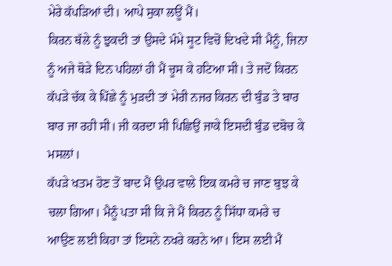ਮੇਰੇ ਕੱਪੜਿਆਂ ਦੀ। ਆਪੇ ਸੁਕਾ ਲਊਂ ਮੈਂ।
ਕਿਰਨ ਥੱਲੇ ਨੂੰ ਝੁਕਦੀ ਤਾਂ ਉਸਦੇ ਮੰਮੇ ਸੂਟ ਵਿਚੋਂ ਦਿਖਦੇ ਸੀ ਮੈਨੂੰ, ਜਿਨਾ ਨੂੰ ਅਜੇ ਥੋੜੇ ਦਿਨ ਪਹਿਲਾਂ ਹੀ ਮੈਂ ਚੂਸ ਕੇ ਹਟਿਆ ਸੀ। ਤੇ ਜਦੋਂ ਕਿਰਨ ਕੱਪੜੇ ਚੱਕ ਕੇ ਪਿੱਛੇ ਨੂੰ ਮੁੜਦੀ ਤਾਂ ਮੇਰੀ ਨਜਰ ਕਿਰਨ ਦੀ ਬੁੰਡ ਤੇ ਬਾਰ ਬਾਰ ਜਾ ਰਹੀ ਸੀ। ਜੀ ਕਰਦਾ ਸੀ ਪਿਛਿਉਂ ਜਾਕੇ ਇਸਦੀ ਬੁੰਡ ਦਬੋਚ ਕੇ ਮਸਲਾਂ।
ਕੱਪੜੇ ਖਤਮ ਹੋਣ ਤੋਂ ਬਾਦ ਮੈਂ ਉਪਰ ਵਾਲੇ ਇਕ ਕਮਰੇ ਚ ਜਾਣ ਬੁਝ ਕੇ ਚਲਾ ਗਿਆ। ਮੈਨੂੰ ਪਤਾ ਸੀ ਕਿ ਜੇ ਮੈਂ ਕਿਰਨ ਨੂੰ ਸਿੱਧਾ ਕਮਰੇ ਚ ਆਉਣ ਲਈ ਕਿਹਾ ਤਾਂ ਇਸਨੇ ਨਖਰੇ ਕਰਨੇ ਆ। ਇਸ ਲਈ ਮੈਂ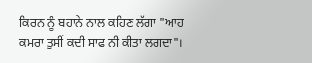ਕਿਰਨ ਨੂੰ ਬਹਾਨੇ ਨਾਲ ਕਹਿਣ ਲੱਗਾ "ਆਹ ਕਮਰਾ ਤੁਸੀਂ ਕਦੀ ਸਾਫ ਨੀ ਕੀਤਾ ਲਗਦਾ"।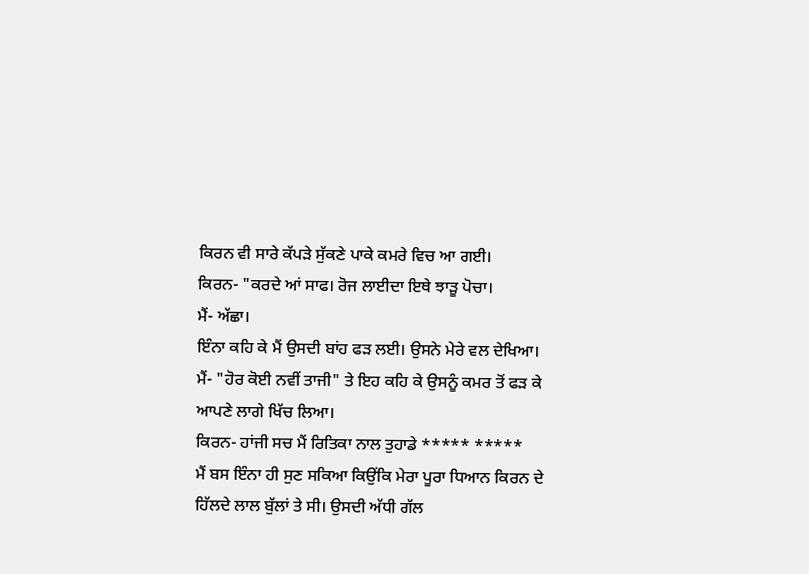ਕਿਰਨ ਵੀ ਸਾਰੇ ਕੱਪੜੇ ਸੁੱਕਣੇ ਪਾਕੇ ਕਮਰੇ ਵਿਚ ਆ ਗਈ।
ਕਿਰਨ- "ਕਰਦੇ ਆਂ ਸਾਫ। ਰੋਜ ਲਾਈਦਾ ਇਥੇ ਝਾੜੂ ਪੋਚਾ।
ਮੈਂ- ਅੱਛਾ।
ਇੰਨਾ ਕਹਿ ਕੇ ਮੈਂ ਉਸਦੀ ਬਾਂਹ ਫੜ ਲਈ। ਉਸਨੇ ਮੇਰੇ ਵਲ ਦੇਖਿਆ।
ਮੈਂ- "ਹੋਰ ਕੋਈ ਨਵੀਂ ਤਾਜੀ" ਤੇ ਇਹ ਕਹਿ ਕੇ ਉਸਨੂੰ ਕਮਰ ਤੋਂ ਫੜ ਕੇ ਆਪਣੇ ਲਾਗੇ ਖਿੱਚ ਲਿਆ।
ਕਿਰਨ- ਹਾਂਜੀ ਸਚ ਮੈਂ ਰਿਤਿਕਾ ਨਾਲ ਤੁਹਾਡੇ ***** *****
ਮੈਂ ਬਸ ਇੰਨਾ ਹੀ ਸੁਣ ਸਕਿਆ ਕਿਉਂਕਿ ਮੇਰਾ ਪੂਰਾ ਧਿਆਨ ਕਿਰਨ ਦੇ ਹਿੱਲਦੇ ਲਾਲ ਬੁੱਲਾਂ ਤੇ ਸੀ। ਉਸਦੀ ਅੱਧੀ ਗੱਲ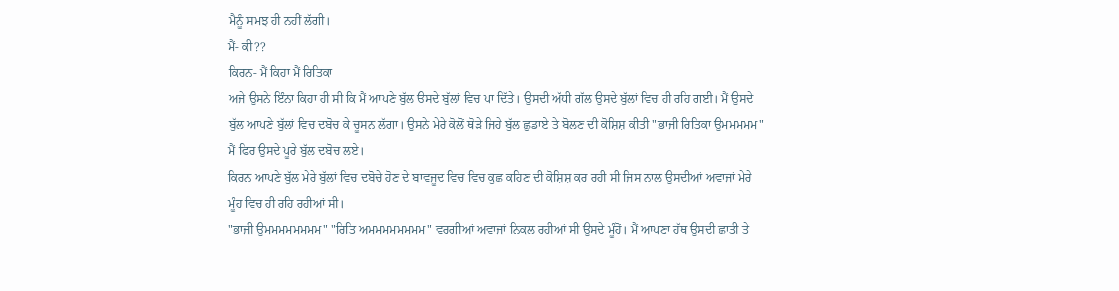ਮੈਨੂੰ ਸਮਝ ਹੀ ਨਹੀਂ ਲੱਗੀ।
ਮੈਂ- ਕੀ??
ਕਿਰਨ- ਮੈਂ ਕਿਹਾ ਮੈਂ ਰਿਤਿਕਾ
ਅਜੇ ਉਸਨੇ ਇੰਨਾ ਕਿਹਾ ਹੀ ਸੀ ਕਿ ਮੈਂ ਆਪਣੇ ਬੁੱਲ ੳਸਦੇ ਬੁੱਲਾਂ ਵਿਚ ਪਾ ਦਿੱਤੇ। ਉਸਦੀ ਅੱਧੀ ਗੱਲ ਉਸਦੇ ਬੁੱਲਾਂ ਵਿਚ ਹੀ ਰਹਿ ਗਈ। ਮੈਂ ਉਸਦੇ ਬੁੱਲ ਆਪਣੇ ਬੁੱਲਾਂ ਵਿਚ ਦਬੋਚ ਕੇ ਚੂਸਨ ਲੱਗਾ। ਉਸਨੇ ਮੇਰੇ ਕੋਲੋਂ ਥੋੜੇ ਜਿਹੇ ਬੁੱਲ ਛੁਡਾਏ ਤੇ ਬੋਲਣ ਦੀ ਕੋਸ਼ਿਸ਼ ਕੀਤੀ "ਭਾਜੀ ਰਿਤਿਕਾ ਉਮਮਮਮਮ" ਮੈਂ ਫਿਰ ਉਸਦੇ ਪੂਰੇ ਬੁੱਲ ਦਬੋਚ ਲਏ।
ਕਿਰਨ ਆਪਣੇ ਬੁੱਲ ਮੇਰੇ ਬੁੱਲਾਂ ਵਿਚ ਦਬੋਚੇ ਹੋਣ ਦੇ ਬਾਵਜੂਦ ਵਿਚ ਵਿਚ ਕੁਛ ਕਹਿਣ ਦੀ ਕੋਸ਼ਿਸ਼ ਕਰ ਰਹੀ ਸੀ ਜਿਸ ਨਾਲ ਉਸਦੀਆਂ ਅਵਾਜਾਂ ਮੇਰੇ ਮੂੰਹ ਵਿਚ ਹੀ ਰਹਿ ਰਹੀਆਂ ਸੀ।
"ਭਾਜੀ ਉਮਮਮਮਮਮਮਮ" "ਰਿਤਿ ਅਮਮਮਮਮਮਮਮ" ਵਰਗੀਆਂ ਅਵਾਜਾਂ ਨਿਕਲ ਰਹੀਆਂ ਸੀ ਉਸਦੇ ਮੂੰਹੋਂ। ਮੈਂ ਆਪਣਾ ਹੱਥ ਉਸਦੀ ਛਾਤੀ ਤੇ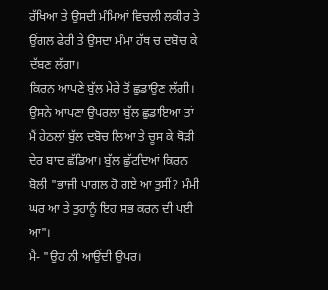ਰੱਖਿਆ ਤੇ ਉਸਦੀ ਮੰਮਿਆਂ ਵਿਚਲੀ ਲਕੀਰ ਤੇ ਉਂਗਲ ਫੇਰੀ ਤੇ ਉਸਦਾ ਮੰਮਾ ਹੱਥ ਚ ਦਬੋਚ ਕੇ ਦੱਬਣ ਲੱਗਾ।
ਕਿਰਨ ਆਪਣੇ ਬੁੱਲ ਮੇਰੇ ਤੋਂ ਛੁਡਾਉਣ ਲੱਗੀ। ਉਸਨੇ ਆਪਣਾ ਉਪਰਲਾ ਬੁੱਲ ਛੁਡਾਇਆ ਤਾਂ ਮੈਂ ਹੇਠਲਾਂ ਬੁੱਲ ਦਬੋਚ ਲਿਆ ਤੇ ਚੂਸ ਕੇ ਥੋੜੀ ਦੇਰ ਬਾਦ ਛੱਡਿਆ। ਬੁੱਲ ਛੁੱਟਦਿਆਂ ਕਿਰਨ ਬੋਲੀ "ਭਾਜੀ ਪਾਗਲ ਹੋ ਗਏ ਆ ਤੁਸੀਂ? ਮੰਮੀ ਘਰ ਆ ਤੇ ਤੁਹਾਨੂੰ ਇਹ ਸਭ ਕਰਨ ਦੀ ਪਈ ਆ"।
ਮੈ- "ਉਹ ਨੀ ਆਉਂਦੀ ਉਪਰ।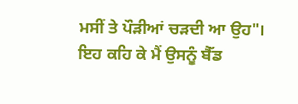ਮਸੀਂ ਤੇ ਪੌੜੀਆਂ ਚੜਦੀ ਆ ਉਹ"।
ਇਹ ਕਹਿ ਕੇ ਮੈਂ ਉਸਨੂੰ ਬੈੱਡ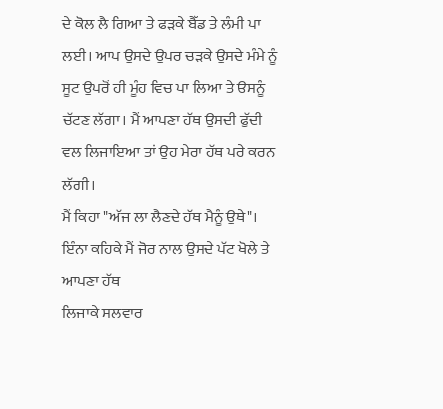ਦੇ ਕੋਲ ਲੈ ਗਿਆ ਤੇ ਫੜਕੇ ਬੈੱਡ ਤੇ ਲੰਮੀ ਪਾ ਲਈ। ਆਪ ਉਸਦੇ ਉਪਰ ਚੜਕੇ ਉਸਦੇ ਮੰਮੇ ਨੂੰ ਸੂਟ ਉਪਰੋਂ ਹੀ ਮੂੰਹ ਵਿਚ ਪਾ ਲਿਆ ਤੇ ੳਸਨੂੰ ਚੱਟਣ ਲੱਗਾ। ਮੈਂ ਆਪਣਾ ਹੱਥ ਉਸਦੀ ਫੁੱਦੀ ਵਲ ਲਿਜਾਇਆ ਤਾਂ ਉਹ ਮੇਰਾ ਹੱਥ ਪਰੇ ਕਰਨ ਲੱਗੀ।
ਮੈਂ ਕਿਹਾ "ਅੱਜ ਲਾ ਲੈਣਦੇ ਹੱਥ ਮੈਨੂੰ ਉਥੇ"।
ਇੰਨਾ ਕਹਿਕੇ ਮੈਂ ਜੋਰ ਨਾਲ ਉਸਦੇ ਪੱਟ ਖੋਲੇ ਤੇ ਆਪਣਾ ਹੱਥ
ਲਿਜਾਕੇ ਸਲਵਾਰ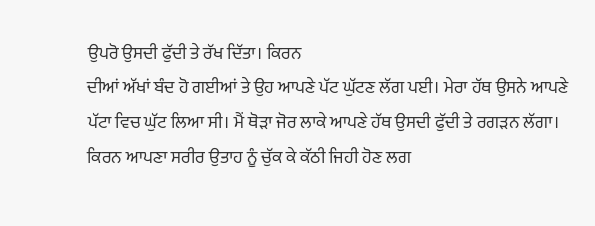ਉਪਰੋ ਉਸਦੀ ਫੁੱਦੀ ਤੇ ਰੱਖ ਦਿੱਤਾ। ਕਿਰਨ
ਦੀਆਂ ਅੱਖਾਂ ਬੰਦ ਹੋ ਗਈਆਂ ਤੇ ਉਹ ਆਪਣੇ ਪੱਟ ਘੁੱਟਣ ਲੱਗ ਪਈ। ਮੇਰਾ ਹੱਥ ਉਸਨੇ ਆਪਣੇ ਪੱਟਾ ਵਿਚ ਘੁੱਟ ਲਿਆ ਸੀ। ਮੈਂ ਥੋੜਾ ਜੋਰ ਲਾਕੇ ਆਪਣੇ ਹੱਥ ਉਸਦੀ ਫੁੱਦੀ ਤੇ ਰਗੜਨ ਲੱਗਾ। ਕਿਰਨ ਆਪਣਾ ਸਰੀਰ ਉਤਾਹ ਨੂੰ ਚੁੱਕ ਕੇ ਕੱਠੀ ਜਿਹੀ ਹੋਣ ਲਗ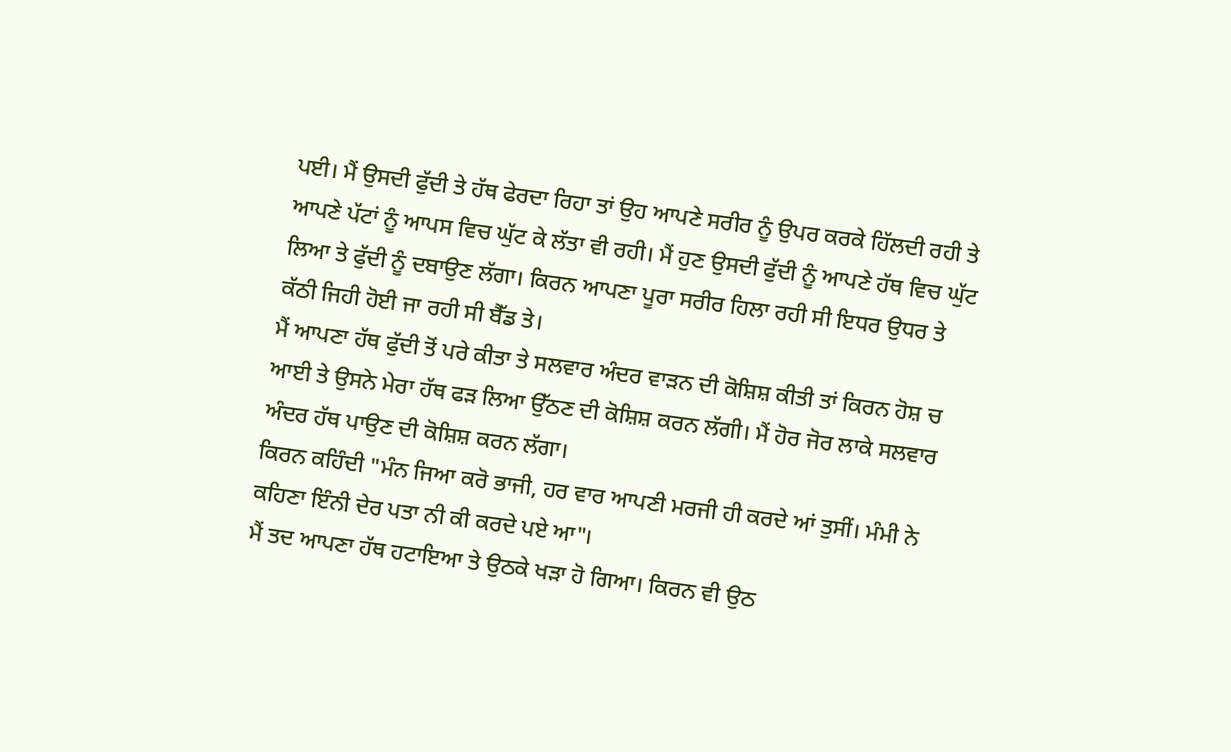ਪਈ। ਮੈਂ ਉਸਦੀ ਫੁੱਦੀ ਤੇ ਹੱਥ ਫੇਰਦਾ ਰਿਹਾ ਤਾਂ ਉਹ ਆਪਣੇ ਸਰੀਰ ਨੂੰ ਉਪਰ ਕਰਕੇ ਹਿੱਲਦੀ ਰਹੀ ਤੇ ਆਪਣੇ ਪੱਟਾਂ ਨੂੰ ਆਪਸ ਵਿਚ ਘੁੱਟ ਕੇ ਲੱਤਾ ਵੀ ਰਹੀ। ਮੈਂ ਹੁਣ ਉਸਦੀ ਫੁੱਦੀ ਨੂੰ ਆਪਣੇ ਹੱਥ ਵਿਚ ਘੁੱਟ ਲਿਆ ਤੇ ਫੁੱਦੀ ਨੂੰ ਦਬਾਉਣ ਲੱਗਾ। ਕਿਰਨ ਆਪਣਾ ਪੂਰਾ ਸਰੀਰ ਹਿਲਾ ਰਹੀ ਸੀ ਇਧਰ ਉਧਰ ਤੇ ਕੱਠੀ ਜਿਹੀ ਹੋਈ ਜਾ ਰਹੀ ਸੀ ਬੈੱਡ ਤੇ।
ਮੈਂ ਆਪਣਾ ਹੱਥ ਫੁੱਦੀ ਤੋਂ ਪਰੇ ਕੀਤਾ ਤੇ ਸਲਵਾਰ ਅੰਦਰ ਵਾੜਨ ਦੀ ਕੋਸ਼ਿਸ਼ ਕੀਤੀ ਤਾਂ ਕਿਰਨ ਹੋਸ਼ ਚ ਆਈ ਤੇ ਉਸਨੇ ਮੇਰਾ ਹੱਥ ਫੜ ਲਿਆ ਉੱਠਣ ਦੀ ਕੋਸ਼ਿਸ਼ ਕਰਨ ਲੱਗੀ। ਮੈਂ ਹੋਰ ਜੋਰ ਲਾਕੇ ਸਲਵਾਰ ਅੰਦਰ ਹੱਥ ਪਾਉਣ ਦੀ ਕੋਸ਼ਿਸ਼ ਕਰਨ ਲੱਗਾ।
ਕਿਰਨ ਕਹਿੰਦੀ "ਮੰਨ ਜਿਆ ਕਰੋ ਭਾਜੀ, ਹਰ ਵਾਰ ਆਪਣੀ ਮਰਜੀ ਹੀ ਕਰਦੇ ਆਂ ਤੁਸੀਂ। ਮੰਮੀ ਨੇ ਕਹਿਣਾ ਇੰਨੀ ਦੇਰ ਪਤਾ ਨੀ ਕੀ ਕਰਦੇ ਪਏ ਆ"।
ਮੈਂ ਤਦ ਆਪਣਾ ਹੱਥ ਹਟਾਇਆ ਤੇ ਉਠਕੇ ਖੜਾ ਹੋ ਗਿਆ। ਕਿਰਨ ਵੀ ਉਠ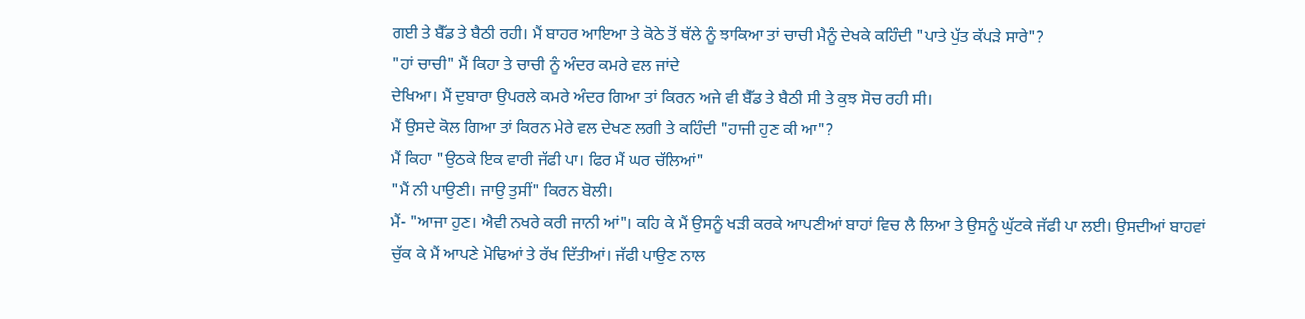ਗਈ ਤੇ ਬੈੱਡ ਤੇ ਬੈਠੀ ਰਹੀ। ਮੈਂ ਬਾਹਰ ਆਇਆ ਤੇ ਕੋਠੇ ਤੋਂ ਥੱਲੇ ਨੂੰ ਝਾਕਿਆ ਤਾਂ ਚਾਚੀ ਮੈਨੂੰ ਦੇਖਕੇ ਕਹਿੰਦੀ "ਪਾਤੇ ਪੁੱਤ ਕੱਪੜੇ ਸਾਰੇ"?
"ਹਾਂ ਚਾਚੀ" ਮੈਂ ਕਿਹਾ ਤੇ ਚਾਚੀ ਨੂੰ ਅੰਦਰ ਕਮਰੇ ਵਲ ਜਾਂਦੇ
ਦੇਖਿਆ। ਮੈਂ ਦੁਬਾਰਾ ਉਪਰਲੇ ਕਮਰੇ ਅੰਦਰ ਗਿਆ ਤਾਂ ਕਿਰਨ ਅਜੇ ਵੀ ਬੈੱਡ ਤੇ ਬੈਠੀ ਸੀ ਤੇ ਕੁਝ ਸੋਚ ਰਹੀ ਸੀ।
ਮੈਂ ਉਸਦੇ ਕੋਲ ਗਿਆ ਤਾਂ ਕਿਰਨ ਮੇਰੇ ਵਲ ਦੇਖਣ ਲਗੀ ਤੇ ਕਹਿੰਦੀ "ਹਾਜੀ ਹੁਣ ਕੀ ਆ"?
ਮੈਂ ਕਿਹਾ "ਉਠਕੇ ਇਕ ਵਾਰੀ ਜੱਫੀ ਪਾ। ਫਿਰ ਮੈਂ ਘਰ ਚੱਲਿਆਂ"
"ਮੈਂ ਨੀ ਪਾਉਣੀ। ਜਾਉ ਤੁਸੀਂ" ਕਿਰਨ ਬੋਲੀ।
ਮੈਂ- "ਆਜਾ ਹੁਣ। ਐਵੀ ਨਖਰੇ ਕਰੀ ਜਾਨੀ ਆਂ"। ਕਹਿ ਕੇ ਮੈਂ ਉਸਨੂੰ ਖੜੀ ਕਰਕੇ ਆਪਣੀਆਂ ਬਾਹਾਂ ਵਿਚ ਲੈ ਲਿਆ ਤੇ ਉਸਨੂੰ ਘੁੱਟਕੇ ਜੱਫੀ ਪਾ ਲਈ। ਉਸਦੀਆਂ ਬਾਹਵਾਂ ਚੁੱਕ ਕੇ ਮੈਂ ਆਪਣੇ ਮੋਢਿਆਂ ਤੇ ਰੱਖ ਦਿੱਤੀਆਂ। ਜੱਫੀ ਪਾਉਣ ਨਾਲ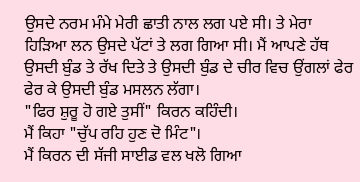ਉਸਦੇ ਨਰਮ ਮੰਮੇ ਮੇਰੀ ਛਾਤੀ ਨਾਲ ਲਗ ਪਏ ਸੀ। ਤੇ ਮੇਰਾ ਹਿੜਿਆ ਲਨ ਉਸਦੇ ਪੱਟਾਂ ਤੇ ਲਗ ਗਿਆ ਸੀ। ਮੈਂ ਆਪਣੇ ਹੱਥ ਉਸਦੀ ਬੁੰਡ ਤੇ ਰੱਖ ਦਿਤੇ ਤੇ ਉਸਦੀ ਬੁੰਡ ਦੇ ਚੀਰ ਵਿਚ ਉਂਗਲਾਂ ਫੇਰ ਫੇਰ ਕੇ ਉਸਦੀ ਬੁੰਡ ਮਸਲਨ ਲੱਗਾ।
"ਫਿਰ ਸ਼ੁਰੂ ਹੋ ਗਏ ਤੁਸੀਂ" ਕਿਰਨ ਕਹਿੰਦੀ।
ਮੈਂ ਕਿਹਾ "ਚੁੱਪ ਰਹਿ ਹੁਣ ਦੋ ਮਿੰਟ"।
ਮੈਂ ਕਿਰਨ ਦੀ ਸੱਜੀ ਸਾਈਡ ਵਲ ਖਲੋ ਗਿਆ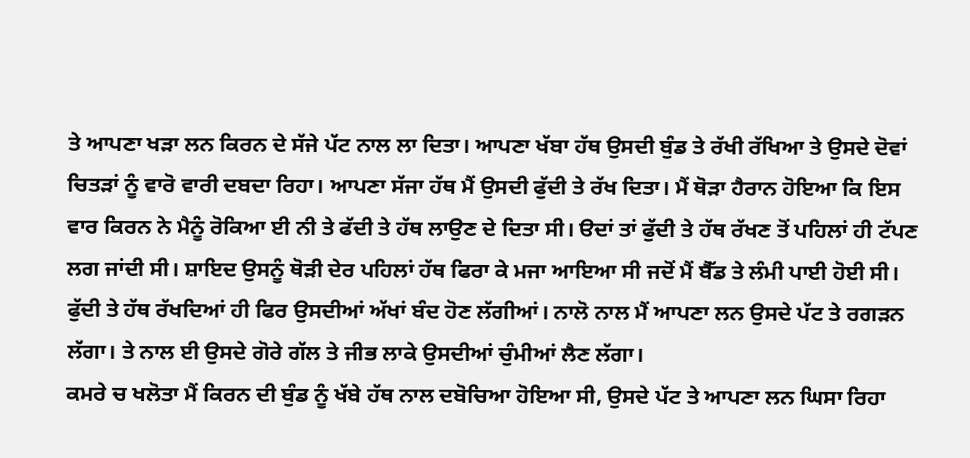ਤੇ ਆਪਣਾ ਖੜਾ ਲਨ ਕਿਰਨ ਦੇ ਸੱਜੇ ਪੱਟ ਨਾਲ ਲਾ ਦਿਤਾ। ਆਪਣਾ ਖੱਬਾ ਹੱਥ ਉਸਦੀ ਬੁੰਡ ਤੇ ਰੱਖੀ ਰੱਖਿਆ ਤੇ ਉਸਦੇ ਦੋਵਾਂ ਚਿਤੜਾਂ ਨੂੰ ਵਾਰੋ ਵਾਰੀ ਦਬਦਾ ਰਿਹਾ। ਆਪਣਾ ਸੱਜਾ ਹੱਥ ਮੈਂ ਉਸਦੀ ਫੁੱਦੀ ਤੇ ਰੱਖ ਦਿਤਾ। ਮੈਂ ਥੋੜਾ ਹੈਰਾਨ ਹੋਇਆ ਕਿ ਇਸ ਵਾਰ ਕਿਰਨ ਨੇ ਮੈਨੂੰ ਰੋਕਿਆ ਈ ਨੀ ਤੇ ਫੱਦੀ ਤੇ ਹੱਥ ਲਾਉਣ ਦੇ ਦਿਤਾ ਸੀ। ੳਦਾਂ ਤਾਂ ਫੁੱਦੀ ਤੇ ਹੱਥ ਰੱਖਣ ਤੋਂ ਪਹਿਲਾਂ ਹੀ ਟੱਪਣ ਲਗ ਜਾਂਦੀ ਸੀ। ਸ਼ਾਇਦ ਉਸਨੂੰ ਥੋੜੀ ਦੇਰ ਪਹਿਲਾਂ ਹੱਥ ਫਿਰਾ ਕੇ ਮਜਾ ਆਇਆ ਸੀ ਜਦੋਂ ਮੈਂ ਬੈੱਡ ਤੇ ਲੰਮੀ ਪਾਈ ਹੋਈ ਸੀ। ਫੁੱਦੀ ਤੇ ਹੱਥ ਰੱਖਦਿਆਂ ਹੀ ਫਿਰ ਉਸਦੀਆਂ ਅੱਖਾਂ ਬੰਦ ਹੋਣ ਲੱਗੀਆਂ। ਨਾਲੋ ਨਾਲ ਮੈਂ ਆਪਣਾ ਲਨ ਉਸਦੇ ਪੱਟ ਤੇ ਰਗੜਨ ਲੱਗਾ। ਤੇ ਨਾਲ ਈ ਉਸਦੇ ਗੋਰੇ ਗੱਲ ਤੇ ਜੀਭ ਲਾਕੇ ਉਸਦੀਆਂ ਚੁੰਮੀਆਂ ਲੈਣ ਲੱਗਾ।
ਕਮਰੇ ਚ ਖਲੋਤਾ ਮੈਂ ਕਿਰਨ ਦੀ ਬੁੰਡ ਨੂੰ ਖੱਬੇ ਹੱਥ ਨਾਲ ਦਬੋਚਿਆ ਹੋਇਆ ਸੀ, ਉਸਦੇ ਪੱਟ ਤੇ ਆਪਣਾ ਲਨ ਘਿਸਾ ਰਿਹਾ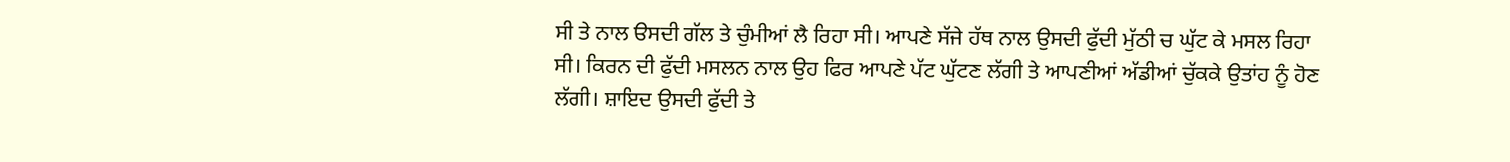ਸੀ ਤੇ ਨਾਲ ੳਸਦੀ ਗੱਲ ਤੇ ਚੁੰਮੀਆਂ ਲੈ ਰਿਹਾ ਸੀ। ਆਪਣੇ ਸੱਜੇ ਹੱਥ ਨਾਲ ਉਸਦੀ ਫੁੱਦੀ ਮੁੱਠੀ ਚ ਘੁੱਟ ਕੇ ਮਸਲ ਰਿਹਾ ਸੀ। ਕਿਰਨ ਦੀ ਫੁੱਦੀ ਮਸਲਨ ਨਾਲ ਉਹ ਫਿਰ ਆਪਣੇ ਪੱਟ ਘੁੱਟਣ ਲੱਗੀ ਤੇ ਆਪਣੀਆਂ ਅੱਡੀਆਂ ਚੁੱਕਕੇ ਉਤਾਂਹ ਨੂੰ ਹੋਣ ਲੱਗੀ। ਸ਼ਾਇਦ ਉਸਦੀ ਫੁੱਦੀ ਤੇ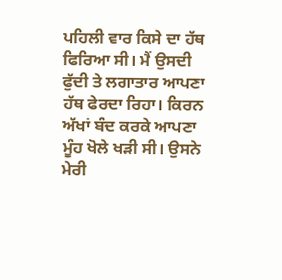ਪਹਿਲੀ ਵਾਰ ਕਿਸੇ ਦਾ ਹੱਥ ਫਿਰਿਆ ਸੀ। ਮੈਂ ਉਸਦੀ ਫੁੱਦੀ ਤੇ ਲਗਾਤਾਰ ਆਪਣਾ ਹੱਥ ਫੇਰਦਾ ਰਿਹਾ। ਕਿਰਨ ਅੱਖਾਂ ਬੰਦ ਕਰਕੇ ਆਪਣਾ ਮੂੰਹ ਖੋਲੇ ਖੜੀ ਸੀ। ਉਸਨੇ ਮੇਰੀ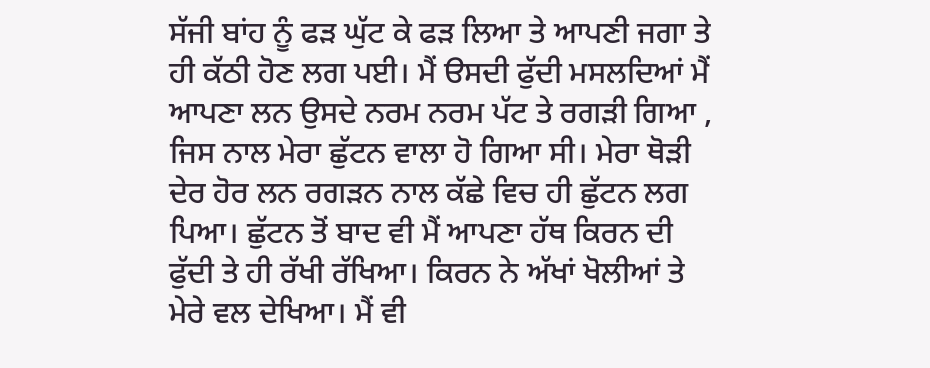ਸੱਜੀ ਬਾਂਹ ਨੂੰ ਫੜ ਘੁੱਟ ਕੇ ਫੜ ਲਿਆ ਤੇ ਆਪਣੀ ਜਗਾ ਤੇ ਹੀ ਕੱਠੀ ਹੋਣ ਲਗ ਪਈ। ਮੈਂ ੳਸਦੀ ਫੁੱਦੀ ਮਸਲਦਿਆਂ ਮੈਂ ਆਪਣਾ ਲਨ ਉਸਦੇ ਨਰਮ ਨਰਮ ਪੱਟ ਤੇ ਰਗੜੀ ਗਿਆ , ਜਿਸ ਨਾਲ ਮੇਰਾ ਛੁੱਟਨ ਵਾਲਾ ਹੋ ਗਿਆ ਸੀ। ਮੇਰਾ ਥੋੜੀ ਦੇਰ ਹੋਰ ਲਨ ਰਗੜਨ ਨਾਲ ਕੱਛੇ ਵਿਚ ਹੀ ਛੁੱਟਨ ਲਗ ਪਿਆ। ਛੁੱਟਨ ਤੋਂ ਬਾਦ ਵੀ ਮੈਂ ਆਪਣਾ ਹੱਥ ਕਿਰਨ ਦੀ ਫੁੱਦੀ ਤੇ ਹੀ ਰੱਖੀ ਰੱਖਿਆ। ਕਿਰਨ ਨੇ ਅੱਖਾਂ ਖੋਲੀਆਂ ਤੇ ਮੇਰੇ ਵਲ ਦੇਖਿਆ। ਮੈਂ ਵੀ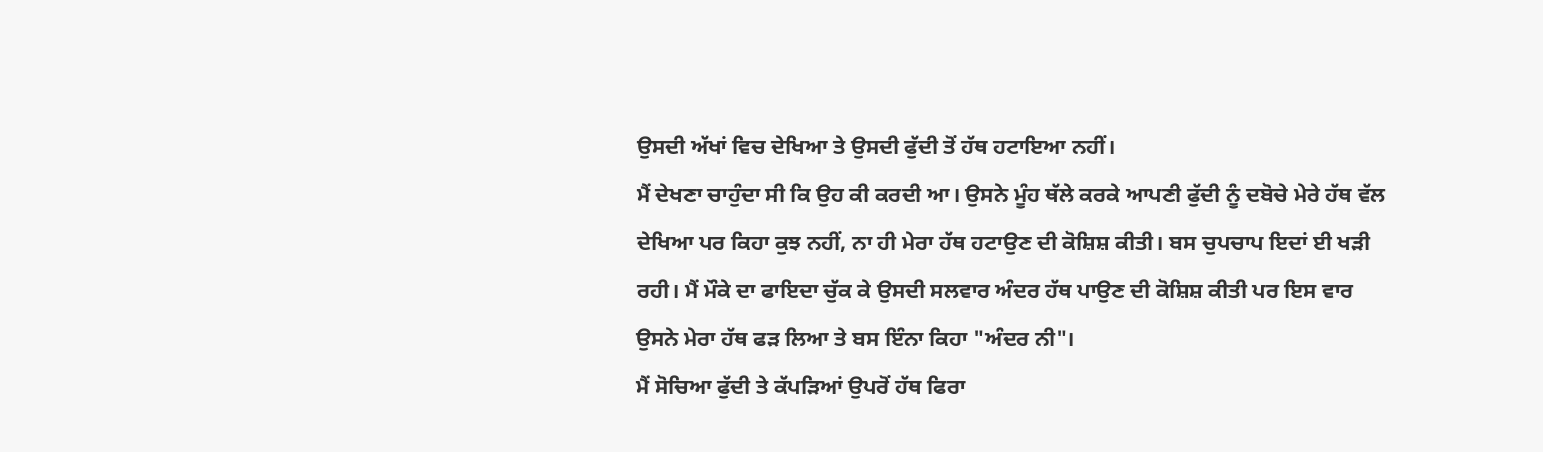ਉਸਦੀ ਅੱਖਾਂ ਵਿਚ ਦੇਖਿਆ ਤੇ ਉਸਦੀ ਫੁੱਦੀ ਤੋਂ ਹੱਥ ਹਟਾਇਆ ਨਹੀਂ।
ਮੈਂ ਦੇਖਣਾ ਚਾਹੁੰਦਾ ਸੀ ਕਿ ਉਹ ਕੀ ਕਰਦੀ ਆ। ਉਸਨੇ ਮੂੰਹ ਥੱਲੇ ਕਰਕੇ ਆਪਣੀ ਫੁੱਦੀ ਨੂੰ ਦਬੋਚੇ ਮੇਰੇ ਹੱਥ ਵੱਲ ਦੇਖਿਆ ਪਰ ਕਿਹਾ ਕੁਝ ਨਹੀਂ, ਨਾ ਹੀ ਮੇਰਾ ਹੱਥ ਹਟਾਉਣ ਦੀ ਕੋਸ਼ਿਸ਼ ਕੀਤੀ। ਬਸ ਚੁਪਚਾਪ ਇਦਾਂ ਈ ਖੜੀ ਰਹੀ। ਮੈਂ ਮੌਕੇ ਦਾ ਫਾਇਦਾ ਚੁੱਕ ਕੇ ਉਸਦੀ ਸਲਵਾਰ ਅੰਦਰ ਹੱਥ ਪਾਉਣ ਦੀ ਕੋਸ਼ਿਸ਼ ਕੀਤੀ ਪਰ ਇਸ ਵਾਰ ਉਸਨੇ ਮੇਰਾ ਹੱਥ ਫੜ ਲਿਆ ਤੇ ਬਸ ਇੰਨਾ ਕਿਹਾ "ਅੰਦਰ ਨੀ"।
ਮੈਂ ਸੋਚਿਆ ਫੁੱਦੀ ਤੇ ਕੱਪੜਿਆਂ ਉਪਰੋਂ ਹੱਥ ਫਿਰਾ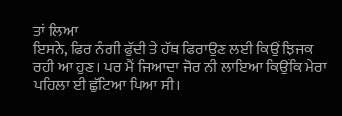ਤਾਂ ਲਿਆ
ਇਸਨੇ, ਫਿਰ ਨੰਗੀ ਫੁੱਦੀ ਤੇ ਹੱਥ ਫਿਰਾਉਣ ਲਈ ਕਿਉਂ ਝਿਜਕ ਰਹੀ ਆ ਹੁਣ। ਪਰ ਮੈਂ ਜਿਆਦਾ ਜੋਰ ਨੀ ਲਾਇਆ ਕਿਉਂਕਿ ਮੇਰਾ ਪਹਿਲਾ ਈ ਛੁੱਟਿਆ ਪਿਆ ਸੀ।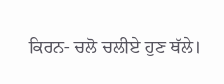ਕਿਰਨ- ਚਲੋ ਚਲੀਏ ਹੁਣ ਥੱਲੇ।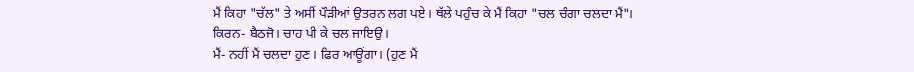ਮੈਂ ਕਿਹਾ "ਚੱਲ" ਤੇ ਅਸੀਂ ਪੌੜੀਆਂ ਉਤਰਨ ਲਗ ਪਏ। ਥੱਲੇ ਪਹੁੰਚ ਕੇ ਮੈਂ ਕਿਹਾ "ਚਲ ਚੰਗਾ ਚਲਦਾ ਮੈਂ"।
ਕਿਰਨ- ਬੈਠਜੋ। ਚਾਹ ਪੀ ਕੇ ਚਲ ਜਾਇਉ।
ਮੈਂ- ਨਹੀਂ ਮੈਂ ਚਲਦਾ ਹੁਣ। ਫਿਰ ਆਊਂਗਾ। (ਹੁਣ ਮੈਂ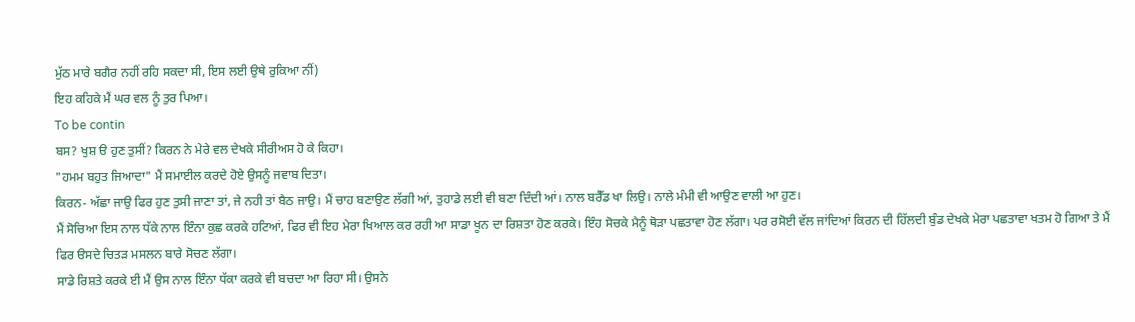ਮੁੱਠ ਮਾਰੇ ਬਗੈਰ ਨਹੀਂ ਰਹਿ ਸਕਦਾ ਸੀ, ਇਸ ਲਈ ਉਥੇ ਰੁਕਿਆ ਨੀਂ)
ਇਹ ਕਹਿਕੇ ਮੈਂ ਘਰ ਵਲ ਨੂੰ ਤੁਰ ਪਿਆ।
To be contin
ਬਸ? ਖੁਸ਼ ੳ ਹੁਣ ਤੁਸੀਂ? ਕਿਰਨ ਨੇ ਮੇਰੇ ਵਲ ਦੇਖਕੇ ਸੀਰੀਅਸ ਹੋ ਕੇ ਕਿਹਾ।
"ਹਮਮ ਬਹੁਤ ਜਿਆਦਾ" ਮੈਂ ਸਮਾਈਲ ਕਰਦੇ ਹੋਏ ਉਸਨੂੰ ਜਵਾਬ ਦਿਤਾ।
ਕਿਰਨ- ਅੱਛਾ ਜਾਉ ਫਿਰ ਹੁਣ ਤੁਸੀ ਜਾਣਾ ਤਾਂ, ਜੇ ਨਹੀ ਤਾਂ ਬੈਠ ਜਾਉ। ਮੈਂ ਚਾਹ ਬਣਾਉਣ ਲੱਗੀ ਆਂ, ਤੁਹਾਡੇ ਲਈ ਵੀ ਬਣਾ ਦਿੰਦੀ ਆਂ। ਨਾਲ ਬਰੈੱਡ ਖਾ ਲਿਉ। ਨਾਲੇ ਮੰਮੀ ਵੀ ਆਉਣ ਵਾਲੀ ਆ ਹੁਣ।
ਮੈਂ ਸੋਚਿਆ ਇਸ ਨਾਲ ਧੱਕੇ ਨਾਲ ਇੰਨਾ ਕੁਛ ਕਰਕੇ ਹਟਿਆਂ, ਫਿਰ ਵੀ ਇਹ ਮੇਰਾ ਖਿਆਲ ਕਰ ਰਹੀ ਆ ਸਾਡਾ ਖੂਨ ਦਾ ਰਿਸ਼ਤਾ ਹੋਣ ਕਰਕੇ। ਇੰਹ ਸੋਚਕੇ ਮੈਨੂੰ ਥੋੜਾ ਪਛਤਾਵਾ ਹੋਣ ਲੱਗਾ। ਪਰ ਰਸੋਈ ਵੱਲ ਜਾਂਦਿਆਂ ਕਿਰਨ ਦੀ ਹਿੱਲਦੀ ਬੁੰਡ ਦੇਖਕੇ ਮੇਰਾ ਪਛਤਾਵਾ ਖਤਮ ਹੋ ਗਿਆ ਤੇ ਮੈਂ ਫਿਰ ੳਸਦੇ ਚਿਤੜ ਮਸਲਨ ਬਾਰੇ ਸੋਚਣ ਲੱਗਾ।
ਸਾਡੇ ਰਿਸ਼ਤੇ ਕਰਕੇ ਈ ਮੈਂ ਉਸ ਨਾਲ ਇੰਨਾ ਧੱਕਾ ਕਰਕੇ ਵੀ ਬਚਦਾ ਆ ਰਿਹਾ ਸੀ। ਉਸਨੇ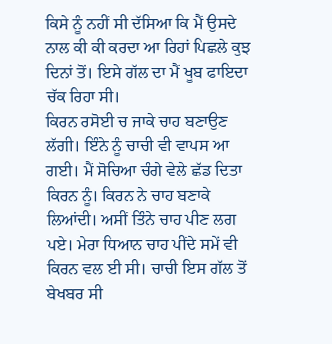ਕਿਸੇ ਨੂੰ ਨਹੀਂ ਸੀ ਦੱਸਿਆ ਕਿ ਮੈਂ ਉਸਦੇ ਨਾਲ ਕੀ ਕੀ ਕਰਦਾ ਆ ਰਿਹਾਂ ਪਿਛਲੇ ਕੁਝ ਦਿਨਾਂ ਤੋਂ। ਇਸੇ ਗੱਲ ਦਾ ਮੈਂ ਖੂਬ ਫਾਇਦਾ ਚੱਕ ਰਿਹਾ ਸੀ।
ਕਿਰਨ ਰਸੋਈ ਚ ਜਾਕੇ ਚਾਹ ਬਣਾਉਣ ਲੱਗੀ। ਇੰਨੇ ਨੂੰ ਚਾਚੀ ਵੀ ਵਾਪਸ ਆ ਗਈ। ਮੈਂ ਸੋਚਿਆ ਚੰਗੇ ਵੇਲੇ ਛੱਡ ਦਿਤਾ ਕਿਰਨ ਨੂੰ। ਕਿਰਨ ਨੇ ਚਾਹ ਬਣਾਕੇ ਲਿਆਂਦੀ। ਅਸੀਂ ਤਿੰਨੇ ਚਾਹ ਪੀਣ ਲਗ ਪਏ। ਮੇਰਾ ਧਿਆਨ ਚਾਹ ਪੀਂਦੇ ਸਮੇਂ ਵੀ ਕਿਰਨ ਵਲ ਈ ਸੀ। ਚਾਚੀ ਇਸ ਗੱਲ ਤੋਂ ਬੇਖਬਰ ਸੀ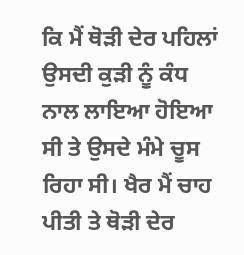ਕਿ ਮੈਂ ਥੋੜੀ ਦੇਰ ਪਹਿਲਾਂ ਉਸਦੀ ਕੁੜੀ ਨੂੰ ਕੰਧ ਨਾਲ ਲਾਇਆ ਹੋਇਆ ਸੀ ਤੇ ਉਸਦੇ ਮੰਮੇ ਚੂਸ ਰਿਹਾ ਸੀ। ਖੈਰ ਮੈਂ ਚਾਹ ਪੀਤੀ ਤੇ ਥੋੜੀ ਦੇਰ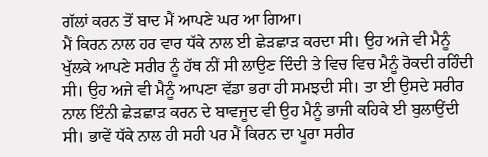ਗੱਲਾਂ ਕਰਨ ਤੋਂ ਬਾਦ ਮੈਂ ਆਪਣੇ ਘਰ ਆ ਗਿਆ।
ਮੈਂ ਕਿਰਨ ਨਾਲ ਹਰ ਵਾਰ ਧੱਕੇ ਨਾਲ ਈ ਛੇੜਛਾੜ ਕਰਦਾ ਸੀ। ਉਹ ਅਜੇ ਵੀ ਮੈਨੂੰ ਖੁੱਲਕੇ ਆਪਣੇ ਸਰੀਰ ਨੂੰ ਹੱਥ ਨੀਂ ਸੀ ਲਾਉਣ ਦਿੰਦੀ ਤੇ ਵਿਚ ਵਿਚ ਮੈਨੂੰ ਰੋਕਦੀ ਰਹਿੰਦੀ ਸੀ। ਉਹ ਅਜੇ ਵੀ ਮੈਨੂੰ ਆਪਣਾ ਵੱਡਾ ਭਰਾ ਹੀ ਸਮਝਦੀ ਸੀ। ਤਾ ਈ ਉਸਦੇ ਸਰੀਰ ਨਾਲ ਇੰਨੀ ਛੇੜਛਾੜ ਕਰਨ ਦੇ ਬਾਵਜੂਦ ਵੀ ਉਹ ਮੈਨੂੰ ਭਾਜੀ ਕਹਿਕੇ ਈ ਬੁਲਾਉਂਦੀ ਸੀ। ਭਾਵੇਂ ਧੱਕੇ ਨਾਲ ਹੀ ਸਹੀ ਪਰ ਮੈਂ ਕਿਰਨ ਦਾ ਪੂਰਾ ਸਰੀਰ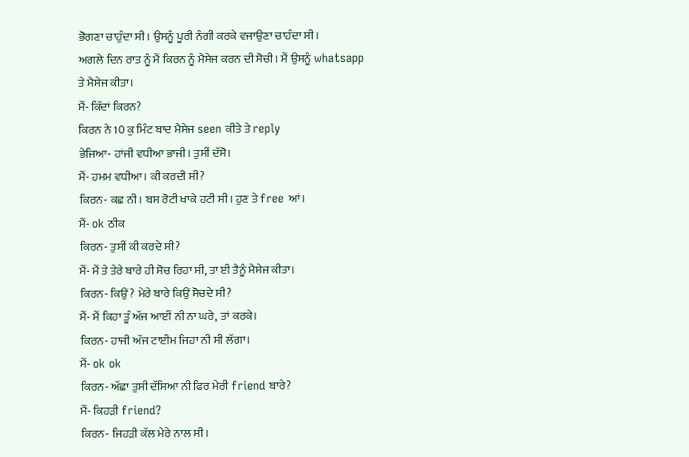ਭੋਗਣਾ ਚਾਹੁੰਦਾ ਸੀ। ਉਸਨੂੰ ਪੂਰੀ ਨੰਗੀ ਕਰਕੇ ਵਜਾਉਣਾ ਚਾਹੰਦਾ ਸੀ।
ਅਗਲੇ ਦਿਨ ਰਾਤ ਨੂੰ ਮੈਂ ਕਿਰਨ ਨੂੰ ਮੈਸੇਜ ਕਰਨ ਦੀ ਸੋਚੀ। ਮੈਂ ਉਸਨੂੰ whatsapp ਤੇ ਮੈਸੇਜ ਕੀਤਾ।
ਮੈਂ- ਕਿੱਦਾਂ ਕਿਰਨ?
ਕਿਰਨ ਨੇ 10 ਕੁ ਮਿੰਟ ਬਾਦ ਮੈਸੇਜ seen ਕੀਤੇ ਤੇ reply
ਭੇਜਿਆ- ਹਾਂਜੀ ਵਧੀਆ ਭਾਜੀ। ਤੁਸੀਂ ਦੱਸੋ।
ਮੈਂ- ਹਮਮ ਵਧੀਆ। ਕੀ ਕਰਦੀ ਸੀ?
ਕਿਰਨ- ਕਛ ਨੀ। ਬਸ ਰੋਟੀ ਖਾਕੇ ਹਟੀ ਸੀ। ਹੁਣ ਤੇ free ਆਂ।
ਮੈਂ- ok ਠੀਕ
ਕਿਰਨ- ਤੁਸੀਂ ਕੀ ਕਰਦੇ ਸੀ?
ਮੈਂ- ਮੈਂ ਤੇ ਤੇਰੇ ਬਾਰੇ ਹੀ ਸੋਚ ਰਿਹਾ ਸੀ, ਤਾ ਈ ਤੈਨੂੰ ਮੈਸੇਜ ਕੀਤਾ।
ਕਿਰਨ- ਕਿਉਂ? ਮੇਰੇ ਬਾਰੇ ਕਿਉਂ ਸੋਚਦੇ ਸੀ?
ਮੈਂ- ਮੈਂ ਕਿਹਾ ਤੂੰ ਅੱਜ ਆਈਂ ਨੀ ਨਾ ਘਰੇ, ਤਾਂ ਕਰਕੇ।
ਕਿਰਨ- ਹਾਜੀ ਅੱਜ ਟਾਈਮ ਜਿਹਾ ਨੀ ਸੀ ਲੱਗਾ।
ਮੈਂ- ok ok
ਕਿਰਨ- ਅੱਛਾ ਤੁਸੀ ਦੱਸਿਆ ਨੀ ਫਿਰ ਮੇਰੀ friend ਬਾਰੇ?
ਮੈਂ- ਕਿਹੜੀ friend?
ਕਿਰਨ- ਜਿਹੜੀ ਕੱਲ ਮੇਰੇ ਨਾਲ ਸੀ।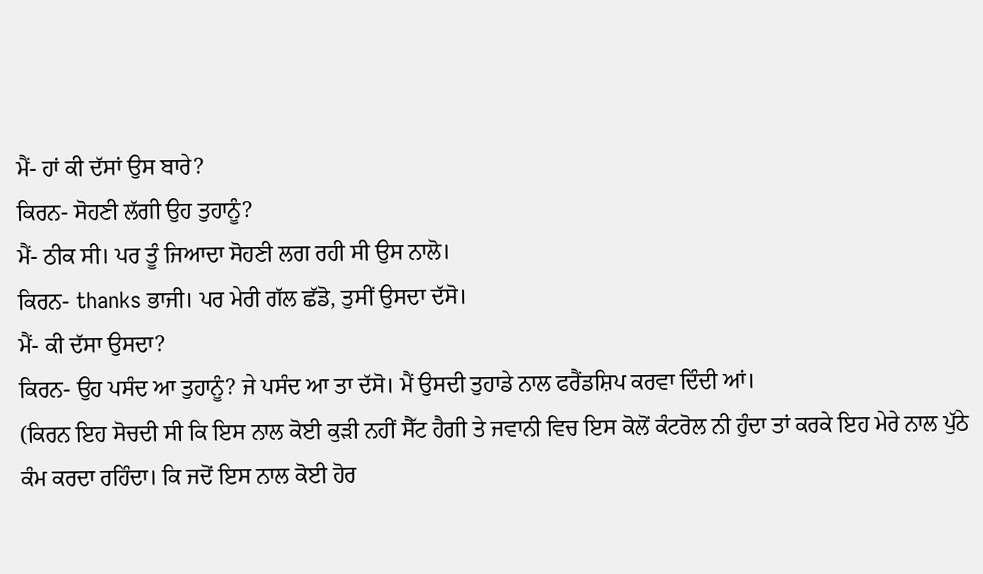ਮੈਂ- ਹਾਂ ਕੀ ਦੱਸਾਂ ਉਸ ਬਾਰੇ?
ਕਿਰਨ- ਸੋਹਣੀ ਲੱਗੀ ਉਹ ਤੁਹਾਨੂੰ?
ਮੈਂ- ਠੀਕ ਸੀ। ਪਰ ਤੂੰ ਜਿਆਦਾ ਸੋਹਣੀ ਲਗ ਰਹੀ ਸੀ ਉਸ ਨਾਲੋ।
ਕਿਰਨ- thanks ਭਾਜੀ। ਪਰ ਮੇਰੀ ਗੱਲ ਛੱਡੋ, ਤੁਸੀਂ ਉਸਦਾ ਦੱਸੋ।
ਮੈਂ- ਕੀ ਦੱਸਾ ਉਸਦਾ?
ਕਿਰਨ- ਉਹ ਪਸੰਦ ਆ ਤੁਹਾਨੂੰ? ਜੇ ਪਸੰਦ ਆ ਤਾ ਦੱਸੋ। ਮੈਂ ਉਸਦੀ ਤੁਹਾਡੇ ਨਾਲ ਫਰੈਂਡਸ਼ਿਪ ਕਰਵਾ ਦਿੰਦੀ ਆਂ।
(ਕਿਰਨ ਇਹ ਸੋਚਦੀ ਸੀ ਕਿ ਇਸ ਨਾਲ ਕੋਈ ਕੁੜੀ ਨਹੀਂ ਸੈੱਟ ਹੈਗੀ ਤੇ ਜਵਾਨੀ ਵਿਚ ਇਸ ਕੋਲੋਂ ਕੰਟਰੋਲ ਨੀ ਹੁੰਦਾ ਤਾਂ ਕਰਕੇ ਇਹ ਮੇਰੇ ਨਾਲ ਪੁੱਠੇ ਕੰਮ ਕਰਦਾ ਰਹਿੰਦਾ। ਕਿ ਜਦੋਂ ਇਸ ਨਾਲ ਕੋਈ ਹੋਰ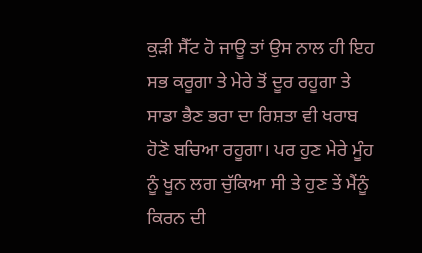ਕੁੜੀ ਸੈੱਟ ਹੋ ਜਾਊ ਤਾਂ ਉਸ ਨਾਲ ਹੀ ਇਹ ਸਭ ਕਰੂਗਾ ਤੇ ਮੇਰੇ ਤੋਂ ਦੂਰ ਰਹੂਗਾ ਤੇ ਸਾਡਾ ਭੈਣ ਭਰਾ ਦਾ ਰਿਸ਼ਤਾ ਵੀ ਖਰਾਬ ਹੋਣੋ ਬਚਿਆ ਰਹੂਗਾ। ਪਰ ਹੁਣ ਮੇਰੇ ਮੂੰਹ ਨੂੰ ਖੂਨ ਲਗ ਚੁੱਕਿਆ ਸੀ ਤੇ ਹੁਣ ਤੇਂ ਮੈਂਨੂੰ ਕਿਰਨ ਦੀ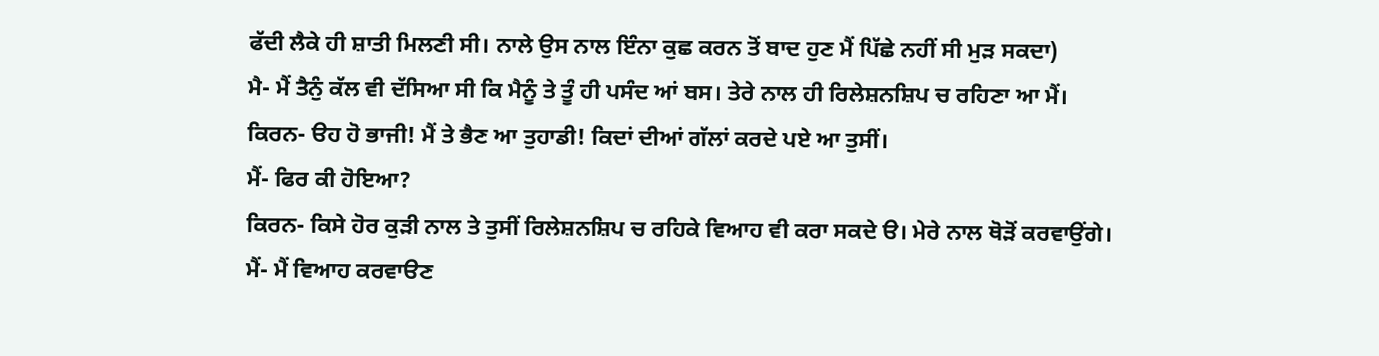ਫੱਦੀ ਲੈਕੇ ਹੀ ਸ਼ਾਤੀ ਮਿਲਣੀ ਸੀ। ਨਾਲੇ ਉਸ ਨਾਲ ਇੰਨਾ ਕੁਛ ਕਰਨ ਤੋਂ ਬਾਦ ਹੁਣ ਮੈਂ ਪਿੱਛੇ ਨਹੀਂ ਸੀ ਮੁੜ ਸਕਦਾ)
ਮੈ- ਮੈਂ ਤੈਨੁੰ ਕੱਲ ਵੀ ਦੱਸਿਆ ਸੀ ਕਿ ਮੈਨੂੰ ਤੇ ਤੂੰ ਹੀ ਪਸੰਦ ਆਂ ਬਸ। ਤੇਰੇ ਨਾਲ ਹੀ ਰਿਲੇਸ਼ਨਸ਼ਿਪ ਚ ਰਹਿਣਾ ਆ ਮੈਂ।
ਕਿਰਨ- ੳਹ ਹੋ ਭਾਜੀ! ਮੈਂ ਤੇ ਭੈਣ ਆ ਤੁਹਾਡੀ! ਕਿਦਾਂ ਦੀਆਂ ਗੱਲਾਂ ਕਰਦੇ ਪਏ ਆ ਤੁਸੀਂ।
ਮੈਂ- ਫਿਰ ਕੀ ਹੋਇਆ?
ਕਿਰਨ- ਕਿਸੇ ਹੋਰ ਕੁੜੀ ਨਾਲ ਤੇ ਤੁਸੀਂ ਰਿਲੇਸ਼ਨਸ਼ਿਪ ਚ ਰਹਿਕੇ ਵਿਆਹ ਵੀ ਕਰਾ ਸਕਦੇ ੳ। ਮੇਰੇ ਨਾਲ ਥੋੜੋਂ ਕਰਵਾਉਂਗੇ।
ਮੈਂ- ਮੈਂ ਵਿਆਹ ਕਰਵਾੳਣ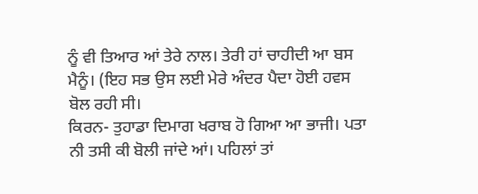ਨੂੰ ਵੀ ਤਿਆਰ ਆਂ ਤੇਰੇ ਨਾਲ। ਤੇਰੀ ਹਾਂ ਚਾਹੀਦੀ ਆ ਬਸ ਮੈਨੂੰ। (ਇਹ ਸਭ ਉਸ ਲਈ ਮੇਰੇ ਅੰਦਰ ਪੈਦਾ ਹੋਈ ਹਵਸ ਬੋਲ ਰਹੀ ਸੀ।
ਕਿਰਨ- ਤੁਹਾਡਾ ਦਿਮਾਗ ਖਰਾਬ ਹੋ ਗਿਆ ਆ ਭਾਜੀ। ਪਤਾ ਨੀ ਤਸੀ ਕੀ ਬੋਲੀ ਜਾਂਦੇ ਆਂ। ਪਹਿਲਾਂ ਤਾਂ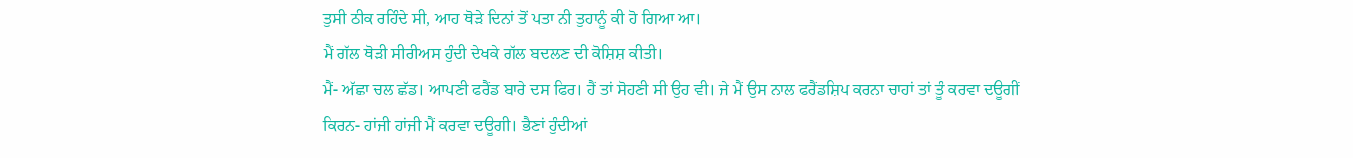ਤੁਸੀ ਠੀਕ ਰਹਿੰਦੇ ਸੀ, ਆਹ ਥੋੜੇ ਦਿਨਾਂ ਤੋਂ ਪਤਾ ਨੀ ਤੁਹਾਨੂੰ ਕੀ ਹੋ ਗਿਆ ਆ।
ਮੈਂ ਗੱਲ ਥੋੜੀ ਸੀਰੀਅਸ ਹੁੰਦੀ ਦੇਖਕੇ ਗੱਲ ਬਦਲਣ ਦੀ ਕੋਸ਼ਿਸ਼ ਕੀਤੀ।
ਮੈਂ- ਅੱਛਾ ਚਲ ਛੱਡ। ਆਪਣੀ ਫਰੈਂਡ ਬਾਰੇ ਦਸ ਫਿਰ। ਹੈਂ ਤਾਂ ਸੋਹਣੀ ਸੀ ਉਹ ਵੀ। ਜੇ ਮੈਂ ਉਸ ਨਾਲ ਫਰੈਂਡਸ਼ਿਪ ਕਰਨਾ ਚਾਹਾਂ ਤਾਂ ਤੂੰ ਕਰਵਾ ਦਊਗੀਂ
ਕਿਰਨ- ਹਾਂਜੀ ਹਾਂਜੀ ਮੈਂ ਕਰਵਾ ਦਊਗੀ। ਭੈਣਾਂ ਹੁੰਦੀਆਂ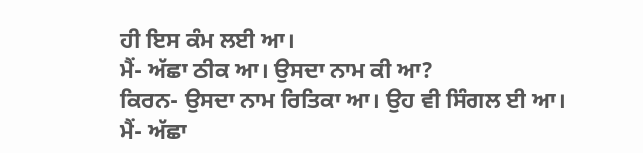ਹੀ ਇਸ ਕੰਮ ਲਈ ਆ।
ਮੈਂ- ਅੱਛਾ ਠੀਕ ਆ। ਉਸਦਾ ਨਾਮ ਕੀ ਆ?
ਕਿਰਨ- ਉਸਦਾ ਨਾਮ ਰਿਤਿਕਾ ਆ। ਉਹ ਵੀ ਸਿੰਗਲ ਈ ਆ।
ਮੈਂ- ਅੱਛਾ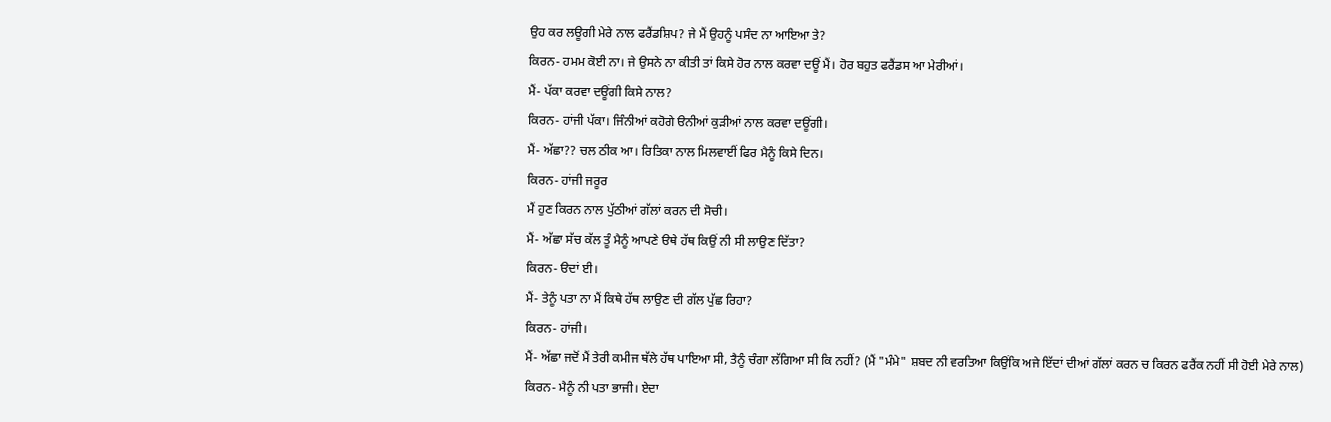ਉਹ ਕਰ ਲਊਗੀ ਮੇਰੇ ਨਾਲ ਫਰੈਂਡਸ਼ਿਪ? ਜੇ ਮੈਂ ਉਹਨੂੰ ਪਸੰਦ ਨਾ ਆਇਆ ਤੇ?
ਕਿਰਨ- ਹਮਮ ਕੋਈ ਨਾ। ਜੇ ਉਸਨੇ ਨਾ ਕੀਤੀ ਤਾਂ ਕਿਸੇ ਹੋਰ ਨਾਲ ਕਰਵਾ ਦਊਂ ਮੈਂ। ਹੋਰ ਬਹੁਤ ਫਰੈਂਡਸ ਆ ਮੇਰੀਆਂ।
ਮੈਂ- ਪੱਕਾ ਕਰਵਾ ਦਊਂਗੀ ਕਿਸੇ ਨਾਲ?
ਕਿਰਨ- ਹਾਂਜੀ ਪੱਕਾ। ਜਿੰਨੀਆਂ ਕਹੋਗੇ ੳਨੀਆਂ ਕੁੜੀਆਂ ਨਾਲ ਕਰਵਾ ਦਊਂਗੀ।
ਮੈਂ- ਅੱਛਾ?? ਚਲ ਠੀਕ ਆ। ਰਿਤਿਕਾ ਨਾਲ ਮਿਲਵਾਈਂ ਫਿਰ ਮੈਨੂੰ ਕਿਸੇ ਦਿਨ।
ਕਿਰਨ- ਹਾਂਜੀ ਜਰੂਰ
ਮੈਂ ਹੁਣ ਕਿਰਨ ਨਾਲ ਪੁੱਠੀਆਂ ਗੱਲਾਂ ਕਰਨ ਦੀ ਸੋਚੀ।
ਮੈਂ- ਅੱਛਾ ਸੱਚ ਕੱਲ ਤੂੰ ਮੈਨੂੰ ਆਪਣੇ ੳਥੇ ਹੱਥ ਕਿਉਂ ਨੀ ਸੀ ਲਾਉਣ ਦਿੱਤਾ?
ਕਿਰਨ- ੳਦਾਂ ਈ।
ਮੈਂ- ਤੇਨੂੰ ਪਤਾ ਨਾ ਮੈਂ ਕਿਥੇ ਹੱਥ ਲਾਉਣ ਦੀ ਗੱਲ ਪੁੱਛ ਰਿਹਾ?
ਕਿਰਨ- ਹਾਂਜੀ।
ਮੈਂ- ਅੱਛਾ ਜਦੋਂ ਮੈਂ ਤੇਰੀ ਕਮੀਜ ਥੱਲੇ ਹੱਥ ਪਾਇਆ ਸੀ, ਤੈਨੂੰ ਚੰਗਾ ਲੱਗਿਆ ਸੀ ਕਿ ਨਹੀਂ? (ਮੈਂ "ਮੰਮੇ" ਸ਼ਬਦ ਨੀ ਵਰਤਿਆ ਕਿਉਂਕਿ ਅਜੇ ਇੱਦਾਂ ਦੀਆਂ ਗੱਲਾਂ ਕਰਨ ਚ ਕਿਰਨ ਫਰੈਂਕ ਨਹੀਂ ਸੀ ਹੋਈ ਮੇਰੇ ਨਾਲ)
ਕਿਰਨ- ਮੈਨੂੰ ਨੀ ਪਤਾ ਭਾਜੀ। ਏਦਾ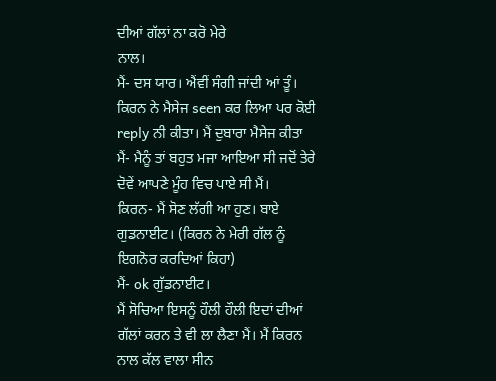ਦੀਆਂ ਗੱਲਾਂ ਨਾ ਕਰੋ ਮੇਰੇ
ਨਾਲ।
ਮੈਂ- ਦਸ ਯਾਰ। ਐਂਵੀਂ ਸੰਗੀ ਜਾਂਦੀ ਆਂ ਤੂੰ।
ਕਿਰਨ ਨੇ ਮੈਸੇਜ seen ਕਰ ਲਿਆ ਪਰ ਕੋਈ reply ਨੀ ਕੀਤਾ। ਮੈਂ ਦੁਬਾਰਾ ਮੈਸੇਜ ਕੀਤਾ
ਮੈਂ- ਮੈਨੂੰ ਤਾਂ ਬਹੁਤ ਮਜਾ ਆਇਆ ਸੀ ਜਦੋਂ ਤੇਰੇ ਦੋਵੇਂ ਆਪਣੇ ਮੂੰਹ ਵਿਚ ਪਾਏ ਸੀ ਮੈਂ।
ਕਿਰਨ- ਮੈਂ ਸੋਣ ਲੱਗੀ ਆ ਹੁਣ। ਬਾਏ ਗੁਡਨਾਈਟ। (ਕਿਰਨ ਨੇ ਮੇਰੀ ਗੱਲ ਨੂੰ ਇਗਨੋਰ ਕਰਦਿਆਂ ਕਿਹਾ)
ਮੈਂ- ok ਗੁੱਡਨਾਈਟ।
ਮੈਂ ਸੋਚਿਆ ਇਸਨੂੰ ਹੌਲੀ ਹੌਲੀ ਇਦਾਂ ਦੀਆਂ ਗੱਲਾਂ ਕਰਨ ਤੇ ਵੀ ਲਾ ਲੈਣਾ ਮੈਂ। ਮੈਂ ਕਿਰਨ ਨਾਲ ਕੱਲ ਵਾਲਾ ਸੀਨ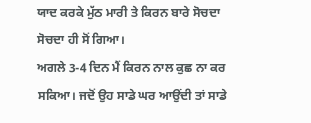ਯਾਦ ਕਰਕੇ ਮੁੱਠ ਮਾਰੀ ਤੇ ਕਿਰਨ ਬਾਰੇ ਸੋਚਦਾ ਸੋਚਦਾ ਹੀ ਸੋਂ ਗਿਆ।
ਅਗਲੇ 3-4 ਦਿਨ ਮੈਂ ਕਿਰਨ ਨਾਲ ਕੁਛ ਨਾ ਕਰ ਸਕਿਆ। ਜਦੋਂ ਉਹ ਸਾਡੇ ਘਰ ਆਉਂਦੀ ਤਾਂ ਸਾਡੇ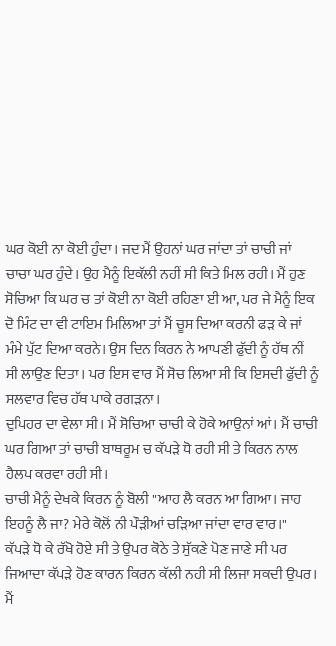ਘਰ ਕੋਈ ਨਾ ਕੋਈ ਹੁੰਦਾ। ਜਦ ਮੈਂ ਉਹਨਾਂ ਘਰ ਜਾਂਦਾ ਤਾਂ ਚਾਚੀ ਜਾਂ ਚਾਚਾ ਘਰ ਹੁੰਦੇ। ਉਹ ਮੈਨੂੰ ਇਕੱਲੀ ਨਹੀਂ ਸੀ ਕਿਤੇ ਮਿਲ ਰਹੀ। ਮੈਂ ਹੁਣ ਸੋਚਿਆ ਕਿ ਘਰ ਚ ਤਾਂ ਕੋਈ ਨਾ ਕੋਈ ਰਹਿਣਾ ਈ ਆ, ਪਰ ਜੇ ਮੈਨੂੰ ਇਕ ਦੋ ਮਿੰਟ ਦਾ ਵੀ ਟਾਇਮ ਮਿਲਿਆ ਤਾਂ ਮੈਂ ਚੂਸ ਦਿਆ ਕਰਨੀ ਫੜ ਕੇ ਜਾਂ ਮੰਮੇ ਪੁੱਟ ਦਿਆ ਕਰਨੇ। ਉਸ ਦਿਨ ਕਿਰਨ ਨੇ ਆਪਣੀ ਫੁੱਦੀ ਨੂੰ ਹੱਥ ਨੀਂ ਸੀ ਲਾਉਣ ਦਿਤਾ। ਪਰ ਇਸ ਵਾਰ ਮੈਂ ਸੋਚ ਲਿਆ ਸੀ ਕਿ ਇਸਦੀ ਫੁੱਦੀ ਨੂੰ ਸਲਵਾਰ ਵਿਚ ਹੱਥ ਪਾਕੇ ਰਗੜਨਾ।
ਦੁਪਿਹਰ ਦਾ ਵੇਲਾ ਸੀ। ਮੈਂ ਸੋਚਿਆ ਚਾਚੀ ਕੇ ਹੋਕੇ ਆਉਨਾਂ ਆਂ। ਮੈਂ ਚਾਚੀ ਘਰ ਗਿਆ ਤਾਂ ਚਾਚੀ ਬਾਥਰੂਮ ਚ ਕੱਪੜੇ ਧੋ ਰਹੀ ਸੀ ਤੇ ਕਿਰਨ ਨਾਲ ਹੈਲਪ ਕਰਵਾ ਰਹੀ ਸੀ।
ਚਾਚੀ ਮੈਨੂੰ ਦੇਖਕੇ ਕਿਰਨ ਨੂੰ ਬੋਲੀ "ਆਹ ਲੈ ਕਰਨ ਆ ਗਿਆ। ਜਾਹ ਇਹਨੂੰ ਲੈ ਜਾ? ਮੇਰੇ ਕੋਲੋਂ ਨੀ ਪੌੜੀਆਂ ਚੜਿਆ ਜਾਂਦਾ ਵਾਰ ਵਾਰ।"
ਕੱਪੜੇ ਧੋ ਕੇ ਰੱਖੋ ਹੋਏ ਸੀ ਤੇ ਉਪਰ ਕੋਠੇ ਤੇ ਸੁੱਕਣੇ ਪੋਣ ਜਾਣੇ ਸੀ ਪਰ ਜਿਆਦਾ ਕੱਪੜੇ ਹੋਣ ਕਾਰਨ ਕਿਰਨ ਕੱਲੀ ਨਹੀ ਸੀ ਲਿਜਾ ਸਕਦੀ ਉਪਰ।
ਮੈਂ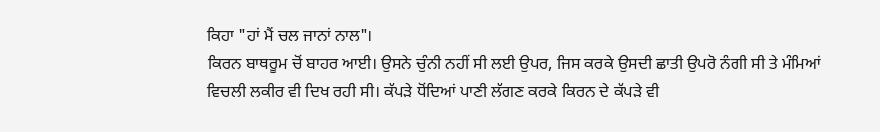ਕਿਹਾ "ਹਾਂ ਮੈਂ ਚਲ ਜਾਨਾਂ ਨਾਲ"।
ਕਿਰਨ ਬਾਥਰੂਮ ਚੋਂ ਬਾਹਰ ਆਈ। ਉਸਨੇ ਚੁੰਨੀ ਨਹੀਂ ਸੀ ਲਈ ਉਪਰ, ਜਿਸ ਕਰਕੇ ਉਸਦੀ ਛਾਤੀ ਉਪਰੋ ਨੰਗੀ ਸੀ ਤੇ ਮੰਮਿਆਂ ਵਿਚਲੀ ਲਕੀਰ ਵੀ ਦਿਖ ਰਹੀ ਸੀ। ਕੱਪੜੇ ਧੋਂਦਿਆਂ ਪਾਣੀ ਲੱਗਣ ਕਰਕੇ ਕਿਰਨ ਦੇ ਕੱਪੜੇ ਵੀ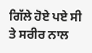ਗਿੱਲੇ ਹੋਏ ਪਏ ਸੀ ਤੇ ਸਰੀਰ ਨਾਲ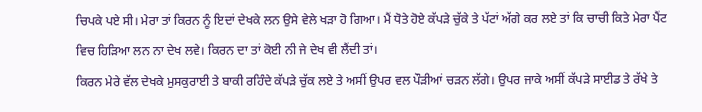ਚਿਪਕੇ ਪਏ ਸੀ। ਮੇਰਾ ਤਾਂ ਕਿਰਨ ਨੂੰ ਇਦਾਂ ਦੇਖਕੇ ਲਨ ਉਸੇ ਵੇਲੇ ਖੜਾ ਹੋ ਗਿਆ। ਮੈਂ ਧੋਤੇ ਹੋਏ ਕੱਪੜੇ ਚੁੱਕੇ ਤੇ ਪੱਟਾਂ ਅੱਗੇ ਕਰ ਲਏ ਤਾਂ ਕਿ ਚਾਚੀ ਕਿਤੇ ਮੇਰਾ ਪੈਂਟ ਵਿਚ ਹਿੜਿਆ ਲਨ ਨਾ ਦੇਖ ਲਵੇ। ਕਿਰਨ ਦਾ ਤਾਂ ਕੋਈ ਨੀ ਜੇ ਦੇਖ ਵੀ ਲੈਂਦੀ ਤਾਂ।
ਕਿਰਨ ਮੇਰੇ ਵੱਲ ਦੇਖਕੇ ਮੁਸਕੁਰਾਈ ਤੇ ਬਾਕੀ ਰਹਿੰਦੇ ਕੱਪੜੇ ਚੁੱਕ ਲਏ ਤੇ ਅਸੀਂ ਉਪਰ ਵਲ ਪੌੜੀਆਂ ਚੜਨ ਲੱਗੇ। ਉਪਰ ਜਾਕੇ ਅਸੀਂ ਕੱਪੜੇ ਸਾਈਡ ਤੇ ਰੱਖੇ ਤੇ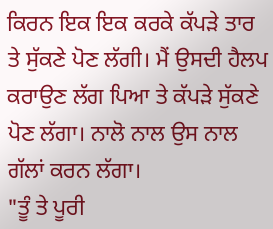ਕਿਰਨ ਇਕ ਇਕ ਕਰਕੇ ਕੱਪੜੇ ਤਾਰ ਤੇ ਸੁੱਕਣੇ ਪੋਣ ਲੱਗੀ। ਮੈਂ ਉਸਦੀ ਹੈਲਪ ਕਰਾਉਣ ਲੱਗ ਪਿਆ ਤੇ ਕੱਪੜੇ ਸੁੱਕਣੇ ਪੋਣ ਲੱਗਾ। ਨਾਲੋ ਨਾਲ ਉਸ ਨਾਲ ਗੱਲਾਂ ਕਰਨ ਲੱਗਾ।
"ਤੂੰ ਤੇ ਪੂਰੀ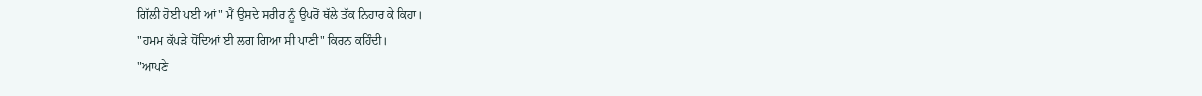ਗਿੱਲੀ ਹੋਈ ਪਈ ਆਂ" ਮੈਂ ਉਸਦੇ ਸਰੀਰ ਨੂੰ ਉਪਰੋਂ ਥੱਲੇ ਤੱਕ ਨਿਹਾਰ ਕੇ ਕਿਹਾ।
"ਹਮਮ ਕੱਪੜੇ ਧੋਂਦਿਆਂ ਈ ਲਗ ਗਿਆ ਸੀ ਪਾਣੀ" ਕਿਰਨ ਕਹਿੰਦੀ।
"ਆਪਣੇ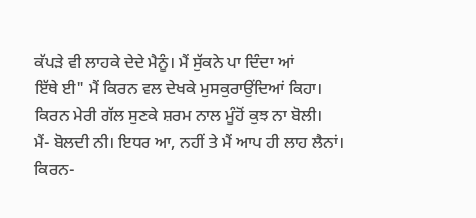ਕੱਪੜੇ ਵੀ ਲਾਹਕੇ ਦੇਦੇ ਮੈਨੂੰ। ਮੈਂ ਸੁੱਕਨੇ ਪਾ ਦਿੰਦਾ ਆਂ
ਇੱਥੇ ਈ" ਮੈਂ ਕਿਰਨ ਵਲ ਦੇਖਕੇ ਮੁਸਕੁਰਾਉਂਦਿਆਂ ਕਿਹਾ।
ਕਿਰਨ ਮੇਰੀ ਗੱਲ ਸੁਣਕੇ ਸ਼ਰਮ ਨਾਲ ਮੂੰਹੋਂ ਕੁਝ ਨਾ ਬੋਲੀ।
ਮੈਂ- ਬੋਲਦੀ ਨੀ। ਇਧਰ ਆ, ਨਹੀਂ ਤੇ ਮੈਂ ਆਪ ਹੀ ਲਾਹ ਲੈਨਾਂ।
ਕਿਰਨ-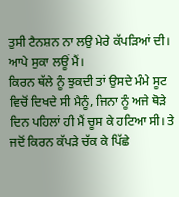ਤੁਸੀ ਟੈਨਸ਼ਨ ਨਾ ਲਉ ਮੇਰੇ ਕੱਪੜਿਆਂ ਦੀ। ਆਪੇ ਸੁਕਾ ਲਊਂ ਮੈਂ।
ਕਿਰਨ ਥੱਲੇ ਨੂੰ ਝੁਕਦੀ ਤਾਂ ਉਸਦੇ ਮੰਮੇ ਸੂਟ ਵਿਚੋਂ ਦਿਖਦੇ ਸੀ ਮੈਨੂੰ, ਜਿਨਾ ਨੂੰ ਅਜੇ ਥੋੜੇ ਦਿਨ ਪਹਿਲਾਂ ਹੀ ਮੈਂ ਚੂਸ ਕੇ ਹਟਿਆ ਸੀ। ਤੇ ਜਦੋਂ ਕਿਰਨ ਕੱਪੜੇ ਚੱਕ ਕੇ ਪਿੱਛੇ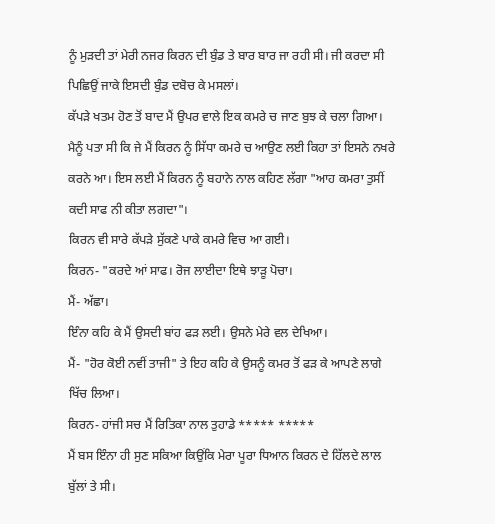ਨੂੰ ਮੁੜਦੀ ਤਾਂ ਮੇਰੀ ਨਜਰ ਕਿਰਨ ਦੀ ਬੁੰਡ ਤੇ ਬਾਰ ਬਾਰ ਜਾ ਰਹੀ ਸੀ। ਜੀ ਕਰਦਾ ਸੀ ਪਿਛਿਉਂ ਜਾਕੇ ਇਸਦੀ ਬੁੰਡ ਦਬੋਚ ਕੇ ਮਸਲਾਂ।
ਕੱਪੜੇ ਖਤਮ ਹੋਣ ਤੋਂ ਬਾਦ ਮੈਂ ਉਪਰ ਵਾਲੇ ਇਕ ਕਮਰੇ ਚ ਜਾਣ ਬੁਝ ਕੇ ਚਲਾ ਗਿਆ। ਮੈਨੂੰ ਪਤਾ ਸੀ ਕਿ ਜੇ ਮੈਂ ਕਿਰਨ ਨੂੰ ਸਿੱਧਾ ਕਮਰੇ ਚ ਆਉਣ ਲਈ ਕਿਹਾ ਤਾਂ ਇਸਨੇ ਨਖਰੇ ਕਰਨੇ ਆ। ਇਸ ਲਈ ਮੈਂ ਕਿਰਨ ਨੂੰ ਬਹਾਨੇ ਨਾਲ ਕਹਿਣ ਲੱਗਾ "ਆਹ ਕਮਰਾ ਤੁਸੀਂ ਕਦੀ ਸਾਫ ਨੀ ਕੀਤਾ ਲਗਦਾ"।
ਕਿਰਨ ਵੀ ਸਾਰੇ ਕੱਪੜੇ ਸੁੱਕਣੇ ਪਾਕੇ ਕਮਰੇ ਵਿਚ ਆ ਗਈ।
ਕਿਰਨ- "ਕਰਦੇ ਆਂ ਸਾਫ। ਰੋਜ ਲਾਈਦਾ ਇਥੇ ਝਾੜੂ ਪੋਚਾ।
ਮੈਂ- ਅੱਛਾ।
ਇੰਨਾ ਕਹਿ ਕੇ ਮੈਂ ਉਸਦੀ ਬਾਂਹ ਫੜ ਲਈ। ਉਸਨੇ ਮੇਰੇ ਵਲ ਦੇਖਿਆ।
ਮੈਂ- "ਹੋਰ ਕੋਈ ਨਵੀਂ ਤਾਜੀ" ਤੇ ਇਹ ਕਹਿ ਕੇ ਉਸਨੂੰ ਕਮਰ ਤੋਂ ਫੜ ਕੇ ਆਪਣੇ ਲਾਗੇ ਖਿੱਚ ਲਿਆ।
ਕਿਰਨ- ਹਾਂਜੀ ਸਚ ਮੈਂ ਰਿਤਿਕਾ ਨਾਲ ਤੁਹਾਡੇ ***** *****
ਮੈਂ ਬਸ ਇੰਨਾ ਹੀ ਸੁਣ ਸਕਿਆ ਕਿਉਂਕਿ ਮੇਰਾ ਪੂਰਾ ਧਿਆਨ ਕਿਰਨ ਦੇ ਹਿੱਲਦੇ ਲਾਲ ਬੁੱਲਾਂ ਤੇ ਸੀ।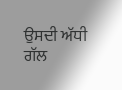ਉਸਦੀ ਅੱਧੀ ਗੱਲ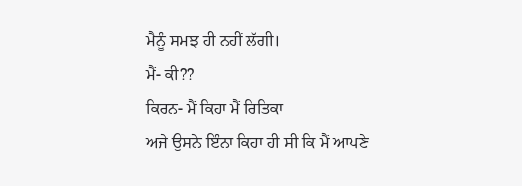ਮੈਨੂੰ ਸਮਝ ਹੀ ਨਹੀਂ ਲੱਗੀ।
ਮੈਂ- ਕੀ??
ਕਿਰਨ- ਮੈਂ ਕਿਹਾ ਮੈਂ ਰਿਤਿਕਾ
ਅਜੇ ਉਸਨੇ ਇੰਨਾ ਕਿਹਾ ਹੀ ਸੀ ਕਿ ਮੈਂ ਆਪਣੇ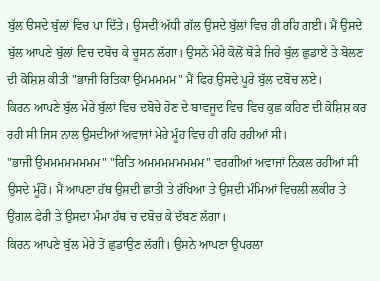ਬੁੱਲ ੳਸਦੇ ਬੁੱਲਾਂ ਵਿਚ ਪਾ ਦਿੱਤੇ। ਉਸਦੀ ਅੱਧੀ ਗੱਲ ਉਸਦੇ ਬੁੱਲਾਂ ਵਿਚ ਹੀ ਰਹਿ ਗਈ। ਮੈਂ ਉਸਦੇ ਬੁੱਲ ਆਪਣੇ ਬੁੱਲਾਂ ਵਿਚ ਦਬੋਚ ਕੇ ਚੂਸਨ ਲੱਗਾ। ਉਸਨੇ ਮੇਰੇ ਕੋਲੋਂ ਥੋੜੇ ਜਿਹੇ ਬੁੱਲ ਛੁਡਾਏ ਤੇ ਬੋਲਣ ਦੀ ਕੋਸ਼ਿਸ਼ ਕੀਤੀ "ਭਾਜੀ ਰਿਤਿਕਾ ਉਮਮਮਮਮ" ਮੈਂ ਫਿਰ ਉਸਦੇ ਪੂਰੇ ਬੁੱਲ ਦਬੋਚ ਲਏ।
ਕਿਰਨ ਆਪਣੇ ਬੁੱਲ ਮੇਰੇ ਬੁੱਲਾਂ ਵਿਚ ਦਬੋਚੇ ਹੋਣ ਦੇ ਬਾਵਜੂਦ ਵਿਚ ਵਿਚ ਕੁਛ ਕਹਿਣ ਦੀ ਕੋਸ਼ਿਸ਼ ਕਰ ਰਹੀ ਸੀ ਜਿਸ ਨਾਲ ਉਸਦੀਆਂ ਅਵਾਜਾਂ ਮੇਰੇ ਮੂੰਹ ਵਿਚ ਹੀ ਰਹਿ ਰਹੀਆਂ ਸੀ।
"ਭਾਜੀ ਉਮਮਮਮਮਮਮਮ" "ਰਿਤਿ ਅਮਮਮਮਮਮਮਮ" ਵਰਗੀਆਂ ਅਵਾਜਾਂ ਨਿਕਲ ਰਹੀਆਂ ਸੀ ਉਸਦੇ ਮੂੰਹੋਂ। ਮੈਂ ਆਪਣਾ ਹੱਥ ਉਸਦੀ ਛਾਤੀ ਤੇ ਰੱਖਿਆ ਤੇ ਉਸਦੀ ਮੰਮਿਆਂ ਵਿਚਲੀ ਲਕੀਰ ਤੇ ਉਂਗਲ ਫੇਰੀ ਤੇ ਉਸਦਾ ਮੰਮਾ ਹੱਥ ਚ ਦਬੋਚ ਕੇ ਦੱਬਣ ਲੱਗਾ।
ਕਿਰਨ ਆਪਣੇ ਬੁੱਲ ਮੇਰੇ ਤੋਂ ਛੁਡਾਉਣ ਲੱਗੀ। ਉਸਨੇ ਆਪਣਾ ਉਪਰਲਾ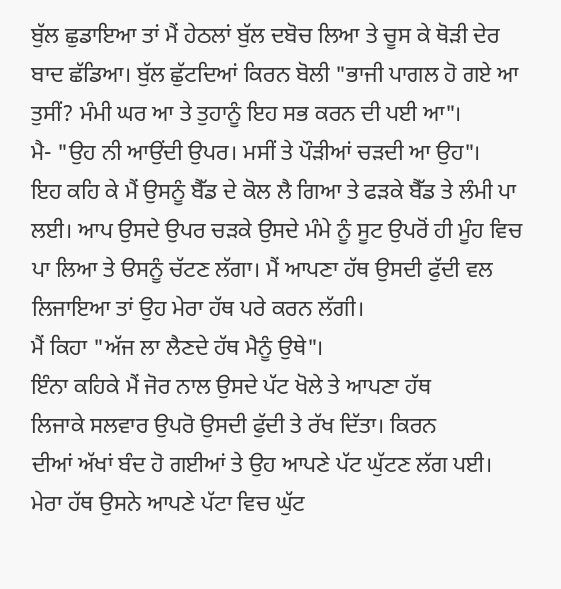ਬੁੱਲ ਛੁਡਾਇਆ ਤਾਂ ਮੈਂ ਹੇਠਲਾਂ ਬੁੱਲ ਦਬੋਚ ਲਿਆ ਤੇ ਚੂਸ ਕੇ ਥੋੜੀ ਦੇਰ ਬਾਦ ਛੱਡਿਆ। ਬੁੱਲ ਛੁੱਟਦਿਆਂ ਕਿਰਨ ਬੋਲੀ "ਭਾਜੀ ਪਾਗਲ ਹੋ ਗਏ ਆ ਤੁਸੀਂ? ਮੰਮੀ ਘਰ ਆ ਤੇ ਤੁਹਾਨੂੰ ਇਹ ਸਭ ਕਰਨ ਦੀ ਪਈ ਆ"।
ਮੈ- "ਉਹ ਨੀ ਆਉਂਦੀ ਉਪਰ। ਮਸੀਂ ਤੇ ਪੌੜੀਆਂ ਚੜਦੀ ਆ ਉਹ"।
ਇਹ ਕਹਿ ਕੇ ਮੈਂ ਉਸਨੂੰ ਬੈੱਡ ਦੇ ਕੋਲ ਲੈ ਗਿਆ ਤੇ ਫੜਕੇ ਬੈੱਡ ਤੇ ਲੰਮੀ ਪਾ ਲਈ। ਆਪ ਉਸਦੇ ਉਪਰ ਚੜਕੇ ਉਸਦੇ ਮੰਮੇ ਨੂੰ ਸੂਟ ਉਪਰੋਂ ਹੀ ਮੂੰਹ ਵਿਚ ਪਾ ਲਿਆ ਤੇ ੳਸਨੂੰ ਚੱਟਣ ਲੱਗਾ। ਮੈਂ ਆਪਣਾ ਹੱਥ ਉਸਦੀ ਫੁੱਦੀ ਵਲ ਲਿਜਾਇਆ ਤਾਂ ਉਹ ਮੇਰਾ ਹੱਥ ਪਰੇ ਕਰਨ ਲੱਗੀ।
ਮੈਂ ਕਿਹਾ "ਅੱਜ ਲਾ ਲੈਣਦੇ ਹੱਥ ਮੈਨੂੰ ਉਥੇ"।
ਇੰਨਾ ਕਹਿਕੇ ਮੈਂ ਜੋਰ ਨਾਲ ਉਸਦੇ ਪੱਟ ਖੋਲੇ ਤੇ ਆਪਣਾ ਹੱਥ
ਲਿਜਾਕੇ ਸਲਵਾਰ ਉਪਰੋ ਉਸਦੀ ਫੁੱਦੀ ਤੇ ਰੱਖ ਦਿੱਤਾ। ਕਿਰਨ
ਦੀਆਂ ਅੱਖਾਂ ਬੰਦ ਹੋ ਗਈਆਂ ਤੇ ਉਹ ਆਪਣੇ ਪੱਟ ਘੁੱਟਣ ਲੱਗ ਪਈ। ਮੇਰਾ ਹੱਥ ਉਸਨੇ ਆਪਣੇ ਪੱਟਾ ਵਿਚ ਘੁੱਟ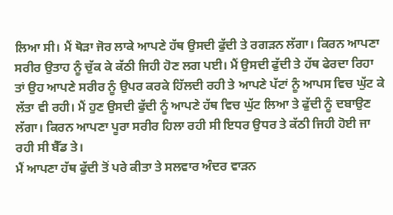ਲਿਆ ਸੀ। ਮੈਂ ਥੋੜਾ ਜੋਰ ਲਾਕੇ ਆਪਣੇ ਹੱਥ ਉਸਦੀ ਫੁੱਦੀ ਤੇ ਰਗੜਨ ਲੱਗਾ। ਕਿਰਨ ਆਪਣਾ ਸਰੀਰ ਉਤਾਹ ਨੂੰ ਚੁੱਕ ਕੇ ਕੱਠੀ ਜਿਹੀ ਹੋਣ ਲਗ ਪਈ। ਮੈਂ ਉਸਦੀ ਫੁੱਦੀ ਤੇ ਹੱਥ ਫੇਰਦਾ ਰਿਹਾ ਤਾਂ ਉਹ ਆਪਣੇ ਸਰੀਰ ਨੂੰ ਉਪਰ ਕਰਕੇ ਹਿੱਲਦੀ ਰਹੀ ਤੇ ਆਪਣੇ ਪੱਟਾਂ ਨੂੰ ਆਪਸ ਵਿਚ ਘੁੱਟ ਕੇ ਲੱਤਾ ਵੀ ਰਹੀ। ਮੈਂ ਹੁਣ ਉਸਦੀ ਫੁੱਦੀ ਨੂੰ ਆਪਣੇ ਹੱਥ ਵਿਚ ਘੁੱਟ ਲਿਆ ਤੇ ਫੁੱਦੀ ਨੂੰ ਦਬਾਉਣ ਲੱਗਾ। ਕਿਰਨ ਆਪਣਾ ਪੂਰਾ ਸਰੀਰ ਹਿਲਾ ਰਹੀ ਸੀ ਇਧਰ ਉਧਰ ਤੇ ਕੱਠੀ ਜਿਹੀ ਹੋਈ ਜਾ ਰਹੀ ਸੀ ਬੈੱਡ ਤੇ।
ਮੈਂ ਆਪਣਾ ਹੱਥ ਫੁੱਦੀ ਤੋਂ ਪਰੇ ਕੀਤਾ ਤੇ ਸਲਵਾਰ ਅੰਦਰ ਵਾੜਨ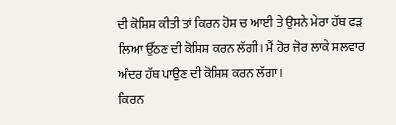ਦੀ ਕੋਸ਼ਿਸ਼ ਕੀਤੀ ਤਾਂ ਕਿਰਨ ਹੋਸ਼ ਚ ਆਈ ਤੇ ਉਸਨੇ ਮੇਰਾ ਹੱਥ ਫੜ ਲਿਆ ਉੱਠਣ ਦੀ ਕੋਸ਼ਿਸ਼ ਕਰਨ ਲੱਗੀ। ਮੈਂ ਹੋਰ ਜੋਰ ਲਾਕੇ ਸਲਵਾਰ ਅੰਦਰ ਹੱਥ ਪਾਉਣ ਦੀ ਕੋਸ਼ਿਸ਼ ਕਰਨ ਲੱਗਾ।
ਕਿਰਨ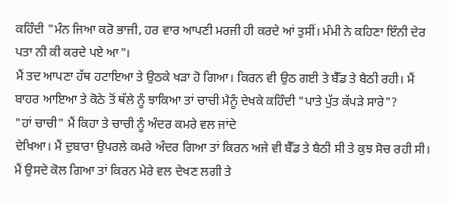ਕਹਿੰਦੀ "ਮੰਨ ਜਿਆ ਕਰੋ ਭਾਜੀ, ਹਰ ਵਾਰ ਆਪਣੀ ਮਰਜੀ ਹੀ ਕਰਦੇ ਆਂ ਤੁਸੀਂ। ਮੰਮੀ ਨੇ ਕਹਿਣਾ ਇੰਨੀ ਦੇਰ ਪਤਾ ਨੀ ਕੀ ਕਰਦੇ ਪਏ ਆ"।
ਮੈਂ ਤਦ ਆਪਣਾ ਹੱਥ ਹਟਾਇਆ ਤੇ ਉਠਕੇ ਖੜਾ ਹੋ ਗਿਆ। ਕਿਰਨ ਵੀ ਉਠ ਗਈ ਤੇ ਬੈੱਡ ਤੇ ਬੈਠੀ ਰਹੀ। ਮੈਂ ਬਾਹਰ ਆਇਆ ਤੇ ਕੋਠੇ ਤੋਂ ਥੱਲੇ ਨੂੰ ਝਾਕਿਆ ਤਾਂ ਚਾਚੀ ਮੈਨੂੰ ਦੇਖਕੇ ਕਹਿੰਦੀ "ਪਾਤੇ ਪੁੱਤ ਕੱਪੜੇ ਸਾਰੇ"?
"ਹਾਂ ਚਾਚੀ" ਮੈਂ ਕਿਹਾ ਤੇ ਚਾਚੀ ਨੂੰ ਅੰਦਰ ਕਮਰੇ ਵਲ ਜਾਂਦੇ
ਦੇਖਿਆ। ਮੈਂ ਦੁਬਾਰਾ ਉਪਰਲੇ ਕਮਰੇ ਅੰਦਰ ਗਿਆ ਤਾਂ ਕਿਰਨ ਅਜੇ ਵੀ ਬੈੱਡ ਤੇ ਬੈਠੀ ਸੀ ਤੇ ਕੁਝ ਸੋਚ ਰਹੀ ਸੀ।
ਮੈਂ ਉਸਦੇ ਕੋਲ ਗਿਆ ਤਾਂ ਕਿਰਨ ਮੇਰੇ ਵਲ ਦੇਖਣ ਲਗੀ ਤੇ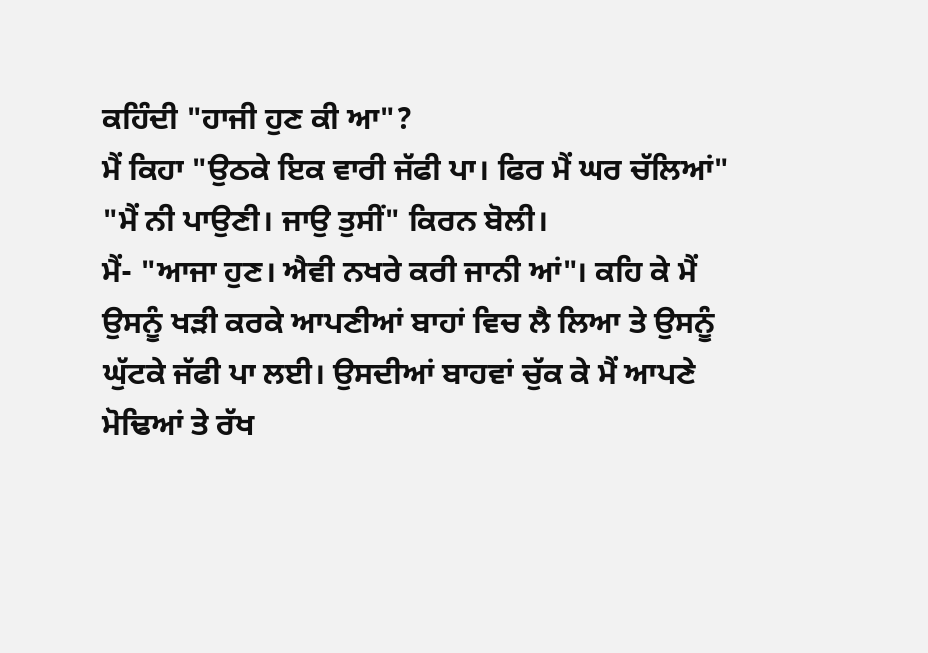ਕਹਿੰਦੀ "ਹਾਜੀ ਹੁਣ ਕੀ ਆ"?
ਮੈਂ ਕਿਹਾ "ਉਠਕੇ ਇਕ ਵਾਰੀ ਜੱਫੀ ਪਾ। ਫਿਰ ਮੈਂ ਘਰ ਚੱਲਿਆਂ"
"ਮੈਂ ਨੀ ਪਾਉਣੀ। ਜਾਉ ਤੁਸੀਂ" ਕਿਰਨ ਬੋਲੀ।
ਮੈਂ- "ਆਜਾ ਹੁਣ। ਐਵੀ ਨਖਰੇ ਕਰੀ ਜਾਨੀ ਆਂ"। ਕਹਿ ਕੇ ਮੈਂ ਉਸਨੂੰ ਖੜੀ ਕਰਕੇ ਆਪਣੀਆਂ ਬਾਹਾਂ ਵਿਚ ਲੈ ਲਿਆ ਤੇ ਉਸਨੂੰ ਘੁੱਟਕੇ ਜੱਫੀ ਪਾ ਲਈ। ਉਸਦੀਆਂ ਬਾਹਵਾਂ ਚੁੱਕ ਕੇ ਮੈਂ ਆਪਣੇ ਮੋਢਿਆਂ ਤੇ ਰੱਖ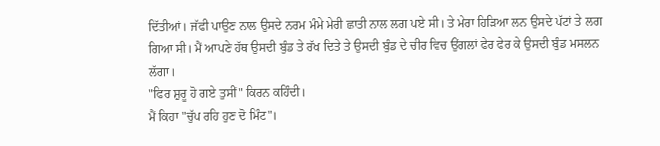ਦਿੱਤੀਆਂ। ਜੱਫੀ ਪਾਉਣ ਨਾਲ ਉਸਦੇ ਨਰਮ ਮੰਮੇ ਮੇਰੀ ਛਾਤੀ ਨਾਲ ਲਗ ਪਏ ਸੀ। ਤੇ ਮੇਰਾ ਹਿੜਿਆ ਲਨ ਉਸਦੇ ਪੱਟਾਂ ਤੇ ਲਗ ਗਿਆ ਸੀ। ਮੈਂ ਆਪਣੇ ਹੱਥ ਉਸਦੀ ਬੁੰਡ ਤੇ ਰੱਖ ਦਿਤੇ ਤੇ ਉਸਦੀ ਬੁੰਡ ਦੇ ਚੀਰ ਵਿਚ ਉਂਗਲਾਂ ਫੇਰ ਫੇਰ ਕੇ ਉਸਦੀ ਬੁੰਡ ਮਸਲਨ ਲੱਗਾ।
"ਫਿਰ ਸ਼ੁਰੂ ਹੋ ਗਏ ਤੁਸੀਂ" ਕਿਰਨ ਕਹਿੰਦੀ।
ਮੈਂ ਕਿਹਾ "ਚੁੱਪ ਰਹਿ ਹੁਣ ਦੋ ਮਿੰਟ"।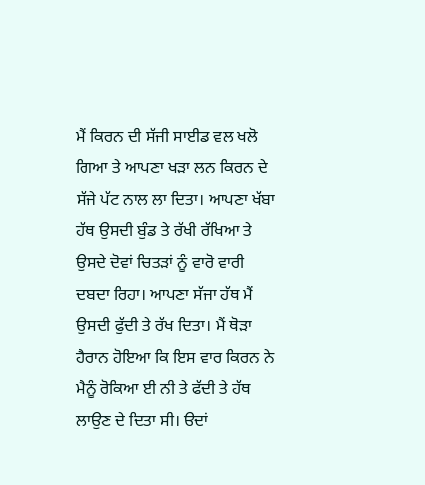ਮੈਂ ਕਿਰਨ ਦੀ ਸੱਜੀ ਸਾਈਡ ਵਲ ਖਲੋ ਗਿਆ ਤੇ ਆਪਣਾ ਖੜਾ ਲਨ ਕਿਰਨ ਦੇ ਸੱਜੇ ਪੱਟ ਨਾਲ ਲਾ ਦਿਤਾ। ਆਪਣਾ ਖੱਬਾ ਹੱਥ ਉਸਦੀ ਬੁੰਡ ਤੇ ਰੱਖੀ ਰੱਖਿਆ ਤੇ ਉਸਦੇ ਦੋਵਾਂ ਚਿਤੜਾਂ ਨੂੰ ਵਾਰੋ ਵਾਰੀ ਦਬਦਾ ਰਿਹਾ। ਆਪਣਾ ਸੱਜਾ ਹੱਥ ਮੈਂ ਉਸਦੀ ਫੁੱਦੀ ਤੇ ਰੱਖ ਦਿਤਾ। ਮੈਂ ਥੋੜਾ ਹੈਰਾਨ ਹੋਇਆ ਕਿ ਇਸ ਵਾਰ ਕਿਰਨ ਨੇ ਮੈਨੂੰ ਰੋਕਿਆ ਈ ਨੀ ਤੇ ਫੱਦੀ ਤੇ ਹੱਥ ਲਾਉਣ ਦੇ ਦਿਤਾ ਸੀ। ੳਦਾਂ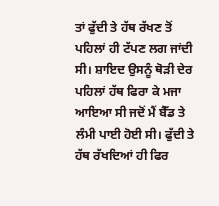ਤਾਂ ਫੁੱਦੀ ਤੇ ਹੱਥ ਰੱਖਣ ਤੋਂ ਪਹਿਲਾਂ ਹੀ ਟੱਪਣ ਲਗ ਜਾਂਦੀ ਸੀ। ਸ਼ਾਇਦ ਉਸਨੂੰ ਥੋੜੀ ਦੇਰ ਪਹਿਲਾਂ ਹੱਥ ਫਿਰਾ ਕੇ ਮਜਾ ਆਇਆ ਸੀ ਜਦੋਂ ਮੈਂ ਬੈੱਡ ਤੇ ਲੰਮੀ ਪਾਈ ਹੋਈ ਸੀ। ਫੁੱਦੀ ਤੇ ਹੱਥ ਰੱਖਦਿਆਂ ਹੀ ਫਿਰ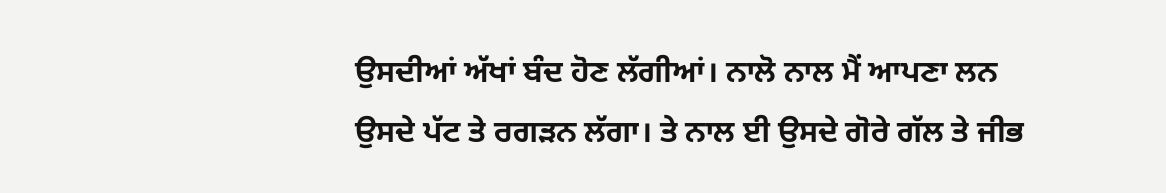ਉਸਦੀਆਂ ਅੱਖਾਂ ਬੰਦ ਹੋਣ ਲੱਗੀਆਂ। ਨਾਲੋ ਨਾਲ ਮੈਂ ਆਪਣਾ ਲਨ ਉਸਦੇ ਪੱਟ ਤੇ ਰਗੜਨ ਲੱਗਾ। ਤੇ ਨਾਲ ਈ ਉਸਦੇ ਗੋਰੇ ਗੱਲ ਤੇ ਜੀਭ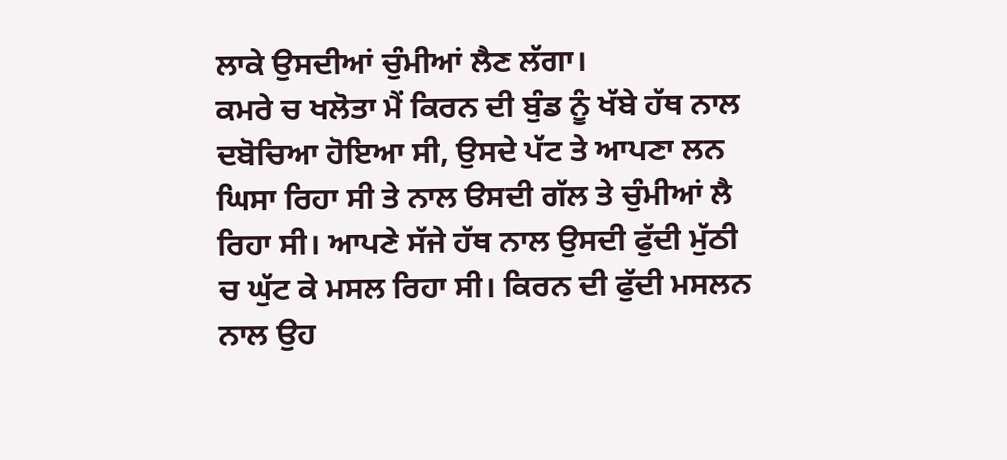ਲਾਕੇ ਉਸਦੀਆਂ ਚੁੰਮੀਆਂ ਲੈਣ ਲੱਗਾ।
ਕਮਰੇ ਚ ਖਲੋਤਾ ਮੈਂ ਕਿਰਨ ਦੀ ਬੁੰਡ ਨੂੰ ਖੱਬੇ ਹੱਥ ਨਾਲ ਦਬੋਚਿਆ ਹੋਇਆ ਸੀ, ਉਸਦੇ ਪੱਟ ਤੇ ਆਪਣਾ ਲਨ ਘਿਸਾ ਰਿਹਾ ਸੀ ਤੇ ਨਾਲ ੳਸਦੀ ਗੱਲ ਤੇ ਚੁੰਮੀਆਂ ਲੈ ਰਿਹਾ ਸੀ। ਆਪਣੇ ਸੱਜੇ ਹੱਥ ਨਾਲ ਉਸਦੀ ਫੁੱਦੀ ਮੁੱਠੀ ਚ ਘੁੱਟ ਕੇ ਮਸਲ ਰਿਹਾ ਸੀ। ਕਿਰਨ ਦੀ ਫੁੱਦੀ ਮਸਲਨ ਨਾਲ ਉਹ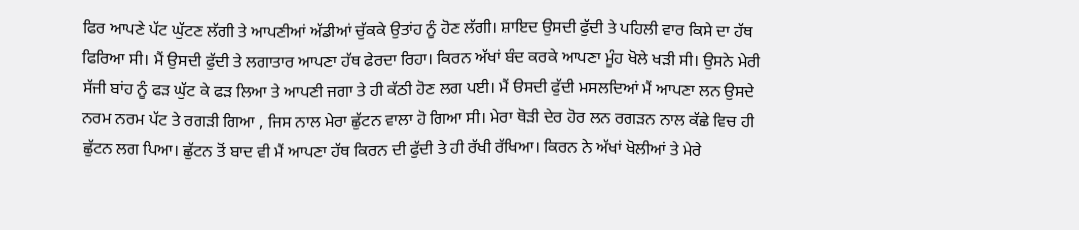ਫਿਰ ਆਪਣੇ ਪੱਟ ਘੁੱਟਣ ਲੱਗੀ ਤੇ ਆਪਣੀਆਂ ਅੱਡੀਆਂ ਚੁੱਕਕੇ ਉਤਾਂਹ ਨੂੰ ਹੋਣ ਲੱਗੀ। ਸ਼ਾਇਦ ਉਸਦੀ ਫੁੱਦੀ ਤੇ ਪਹਿਲੀ ਵਾਰ ਕਿਸੇ ਦਾ ਹੱਥ ਫਿਰਿਆ ਸੀ। ਮੈਂ ਉਸਦੀ ਫੁੱਦੀ ਤੇ ਲਗਾਤਾਰ ਆਪਣਾ ਹੱਥ ਫੇਰਦਾ ਰਿਹਾ। ਕਿਰਨ ਅੱਖਾਂ ਬੰਦ ਕਰਕੇ ਆਪਣਾ ਮੂੰਹ ਖੋਲੇ ਖੜੀ ਸੀ। ਉਸਨੇ ਮੇਰੀ ਸੱਜੀ ਬਾਂਹ ਨੂੰ ਫੜ ਘੁੱਟ ਕੇ ਫੜ ਲਿਆ ਤੇ ਆਪਣੀ ਜਗਾ ਤੇ ਹੀ ਕੱਠੀ ਹੋਣ ਲਗ ਪਈ। ਮੈਂ ੳਸਦੀ ਫੁੱਦੀ ਮਸਲਦਿਆਂ ਮੈਂ ਆਪਣਾ ਲਨ ਉਸਦੇ ਨਰਮ ਨਰਮ ਪੱਟ ਤੇ ਰਗੜੀ ਗਿਆ , ਜਿਸ ਨਾਲ ਮੇਰਾ ਛੁੱਟਨ ਵਾਲਾ ਹੋ ਗਿਆ ਸੀ। ਮੇਰਾ ਥੋੜੀ ਦੇਰ ਹੋਰ ਲਨ ਰਗੜਨ ਨਾਲ ਕੱਛੇ ਵਿਚ ਹੀ ਛੁੱਟਨ ਲਗ ਪਿਆ। ਛੁੱਟਨ ਤੋਂ ਬਾਦ ਵੀ ਮੈਂ ਆਪਣਾ ਹੱਥ ਕਿਰਨ ਦੀ ਫੁੱਦੀ ਤੇ ਹੀ ਰੱਖੀ ਰੱਖਿਆ। ਕਿਰਨ ਨੇ ਅੱਖਾਂ ਖੋਲੀਆਂ ਤੇ ਮੇਰੇ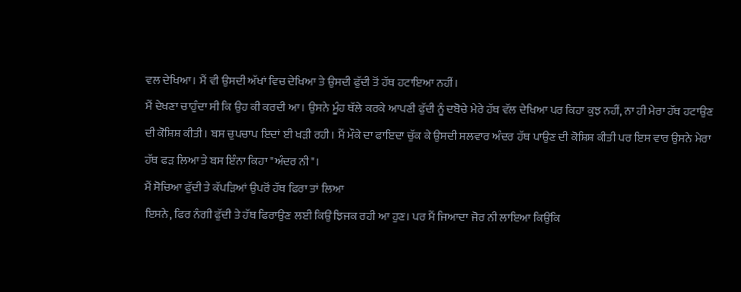ਵਲ ਦੇਖਿਆ। ਮੈਂ ਵੀ ਉਸਦੀ ਅੱਖਾਂ ਵਿਚ ਦੇਖਿਆ ਤੇ ਉਸਦੀ ਫੁੱਦੀ ਤੋਂ ਹੱਥ ਹਟਾਇਆ ਨਹੀਂ।
ਮੈਂ ਦੇਖਣਾ ਚਾਹੁੰਦਾ ਸੀ ਕਿ ਉਹ ਕੀ ਕਰਦੀ ਆ। ਉਸਨੇ ਮੂੰਹ ਥੱਲੇ ਕਰਕੇ ਆਪਣੀ ਫੁੱਦੀ ਨੂੰ ਦਬੋਚੇ ਮੇਰੇ ਹੱਥ ਵੱਲ ਦੇਖਿਆ ਪਰ ਕਿਹਾ ਕੁਝ ਨਹੀਂ, ਨਾ ਹੀ ਮੇਰਾ ਹੱਥ ਹਟਾਉਣ ਦੀ ਕੋਸ਼ਿਸ਼ ਕੀਤੀ। ਬਸ ਚੁਪਚਾਪ ਇਦਾਂ ਈ ਖੜੀ ਰਹੀ। ਮੈਂ ਮੌਕੇ ਦਾ ਫਾਇਦਾ ਚੁੱਕ ਕੇ ਉਸਦੀ ਸਲਵਾਰ ਅੰਦਰ ਹੱਥ ਪਾਉਣ ਦੀ ਕੋਸ਼ਿਸ਼ ਕੀਤੀ ਪਰ ਇਸ ਵਾਰ ਉਸਨੇ ਮੇਰਾ ਹੱਥ ਫੜ ਲਿਆ ਤੇ ਬਸ ਇੰਨਾ ਕਿਹਾ "ਅੰਦਰ ਨੀ"।
ਮੈਂ ਸੋਚਿਆ ਫੁੱਦੀ ਤੇ ਕੱਪੜਿਆਂ ਉਪਰੋਂ ਹੱਥ ਫਿਰਾ ਤਾਂ ਲਿਆ
ਇਸਨੇ, ਫਿਰ ਨੰਗੀ ਫੁੱਦੀ ਤੇ ਹੱਥ ਫਿਰਾਉਣ ਲਈ ਕਿਉਂ ਝਿਜਕ ਰਹੀ ਆ ਹੁਣ। ਪਰ ਮੈਂ ਜਿਆਦਾ ਜੋਰ ਨੀ ਲਾਇਆ ਕਿਉਂਕਿ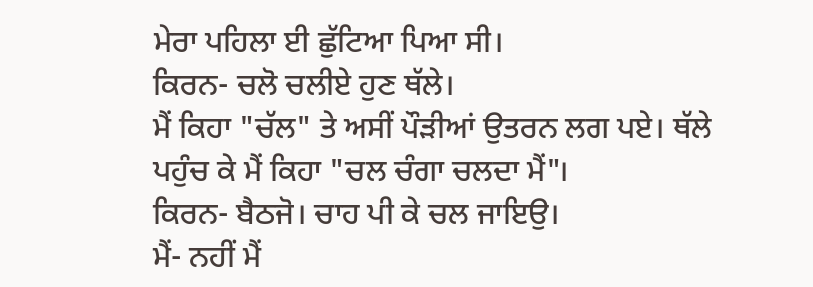ਮੇਰਾ ਪਹਿਲਾ ਈ ਛੁੱਟਿਆ ਪਿਆ ਸੀ।
ਕਿਰਨ- ਚਲੋ ਚਲੀਏ ਹੁਣ ਥੱਲੇ।
ਮੈਂ ਕਿਹਾ "ਚੱਲ" ਤੇ ਅਸੀਂ ਪੌੜੀਆਂ ਉਤਰਨ ਲਗ ਪਏ। ਥੱਲੇ ਪਹੁੰਚ ਕੇ ਮੈਂ ਕਿਹਾ "ਚਲ ਚੰਗਾ ਚਲਦਾ ਮੈਂ"।
ਕਿਰਨ- ਬੈਠਜੋ। ਚਾਹ ਪੀ ਕੇ ਚਲ ਜਾਇਉ।
ਮੈਂ- ਨਹੀਂ ਮੈਂ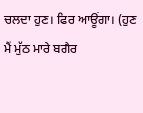ਚਲਦਾ ਹੁਣ। ਫਿਰ ਆਊਂਗਾ। (ਹੁਣ ਮੈਂ ਮੁੱਠ ਮਾਰੇ ਬਗੈਰ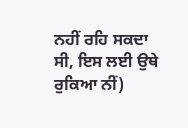ਨਹੀਂ ਰਹਿ ਸਕਦਾ ਸੀ, ਇਸ ਲਈ ਉਥੇ ਰੁਕਿਆ ਨੀਂ)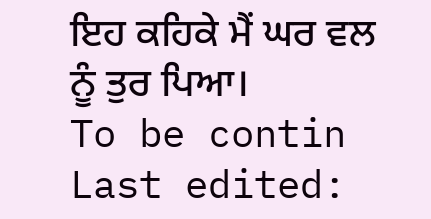ਇਹ ਕਹਿਕੇ ਮੈਂ ਘਰ ਵਲ ਨੂੰ ਤੁਰ ਪਿਆ।
To be contin
Last edited: